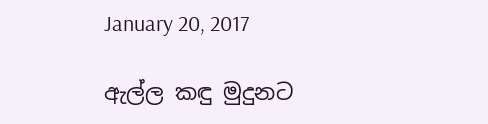January 20, 2017

ඇල්ල කඳු මුදුනට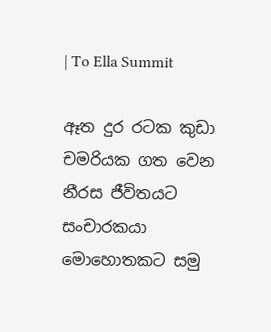| To Ella Summit

ඈත දුර රටක කුඩා චමරියක ගත වෙන නීරස ජීවිතයට සංචාරකයා මොහොතකට සමු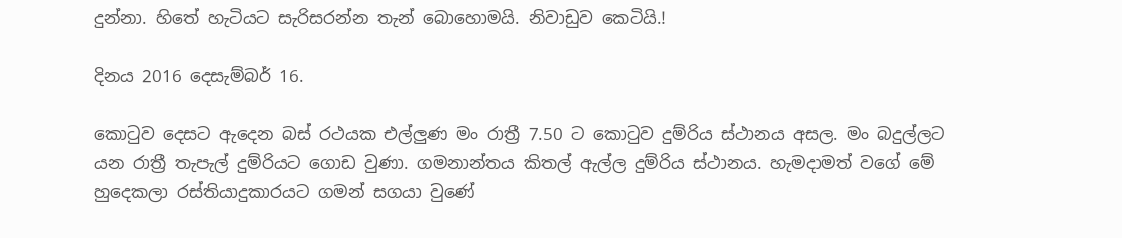දුන්නා. හිතේ හැටියට සැරිසරන්න තැන් බොහොමයි. නිවාඩුව කෙටියි.!

දිනය 2016 දෙසැම්බර් 16.

කොටුව දෙසට ඇදෙන බස් රථයක එල්ලුණ මං රාත්‍රී 7.50 ට කොටුව දුම්රිය ස්ථානය අසල. මං බදුල්ලට යන රාත්‍රී තැපැල් දුම්රියට ගොඩ වුණා. ගමනාන්තය කිතල් ඇල්ල දුම්රිය ස්ථානය. හැමදාමත් වගේ මේ හුදෙකලා රස්තියාදුකාරයට ගමන් සගයා වුණේ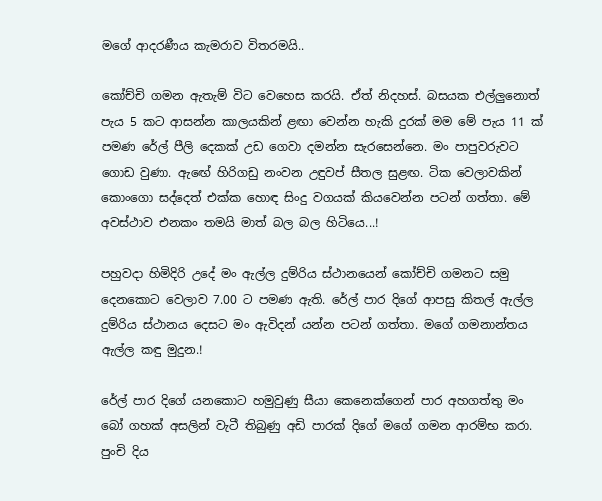මගේ ආදරණීය කැමරාව විතරමයි..

කෝච්චි ගමන ඇතැම් විට වෙහෙස කරයි. ඒත් නිදහස්. බසයක එල්ලුනොත් පැය 5 කට ආසන්න කාලයකින් ළඟා වෙන්න හැකි දුරක් මම මේ පැය 11 ක් පමණ රේල් පීලි දෙකක් උඩ ගෙවා දමන්න සැරසෙන්නෙ. මං පාපුවරුවට ගොඩ වුණා. ඇඟේ හිරිගඩු නංවන උඳුවප් සීතල සුළඟ. ටික වෙලාවකින් කොංගො සද්දෙත් එක්ක හොඳ සිංදු වගයක් කියවෙන්න පටන් ගත්තා. මේ  අවස්ථාව එනකං තමයි මාත් බල බල හිටියෙ...!

පහුවදා හිමිදිරි උදේ මං ඇල්ල දුම්රිය ස්ථානයෙන් කෝච්චි ගමනට සමු දෙනකොට වෙලාව 7.00 ට පමණ ඇති. රේල් පාර දිගේ ආපසු කිතල් ඇල්ල දුම්රිය ස්ථානය දෙසට මං ඇවිදන් යන්න පටන් ගත්තා. මගේ ගමනාන්තය ඇල්ල කඳු මුදුන.!

රේල් පාර දිගේ යනකොට හමුවුණු සීයා කෙනෙක්ගෙන් පාර අහගත්තු මං බෝ ගහක් අසලින් වැටී තිබුණු අඩි පාරක් දිගේ මගේ ගමන ආරම්භ කරා. පුංචි දිය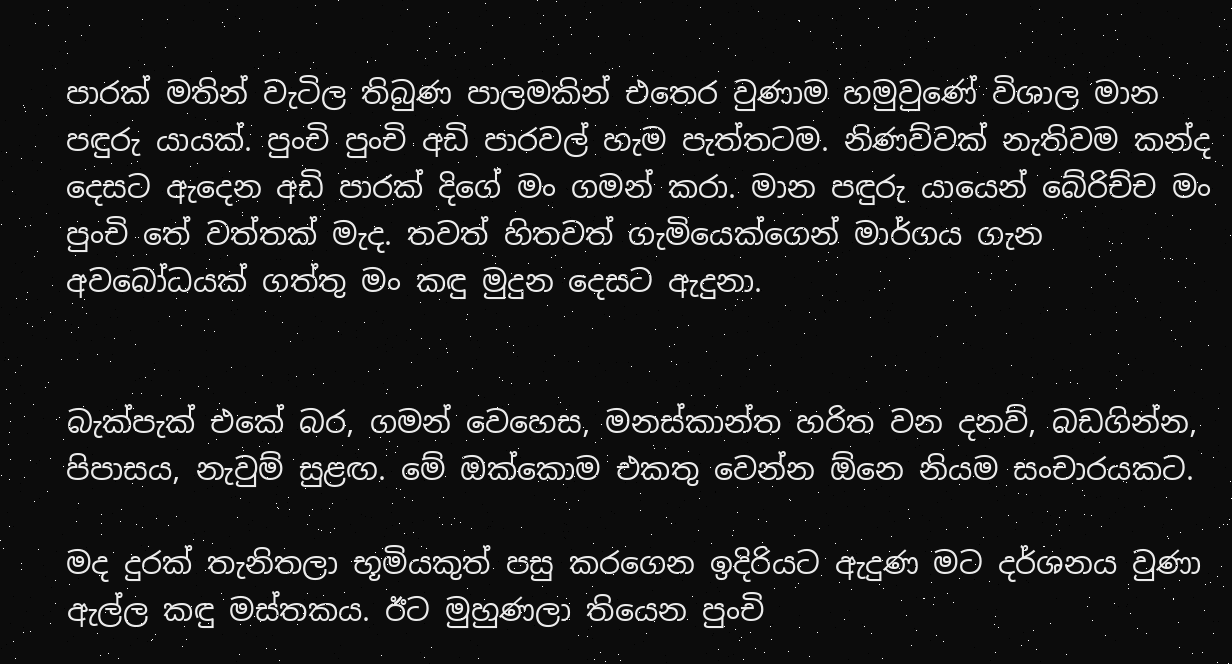පාරක් මතින් වැටිල තිබුණ පාලමකින් එතෙර වුණාම හමුවුණේ විශාල මාන පඳුරු යායක්. පුංචි පුංචි අඩි පාරවල් හැම පැත්තටම. නිණව්වක් නැතිවම කන්ද දෙසට ඇදෙන අඩි පාරක් දිගේ මං ගමන් කරා. මාන පඳුරු යායෙන් බේරිච්ච මං පුංචි තේ වත්තක් මැද. තවත් හිතවත් ගැමියෙක්ගෙන් මාර්ගය ගැන අවබෝධයක් ගත්තු මං කඳු මුදුන දෙසට ඇදුනා.


බැක්පැක් එකේ බර, ගමන් වෙහෙස, මනස්කාන්ත හරිත වන දනව්, බඩගින්න, පිපාසය, නැවුම් සුළඟ. මේ ඔක්කොම එකතු වෙන්න ඕනෙ නියම සංචාරයකට.

මද දුරක් තැනිතලා භූමියකුත් පසු කරගෙන ඉදිරියට ඇදුණ මට දර්ශනය වුණා ඇල්ල කඳු මස්තකය. ඊට මුහුණලා තියෙන පුංචි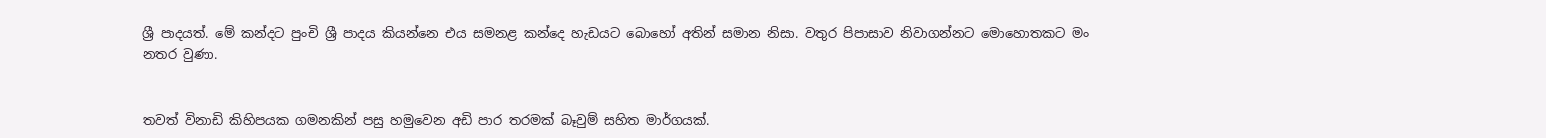ශ්‍රී පාදයත්. මේ කන්දට පුංචි ශ්‍රී පාදය කියන්නෙ එය සමනළ කන්දෙ හැඩයට බොහෝ අතින් සමාන නිසා. වතුර පිපාසාව නිවාගන්නට මොහොතකට මං නතර වුණා.


තවත් විනාඩි කිහිපයක ගමනකින් පසු හමුවෙන අඩි පාර තරමක් බෑවුම් සහිත මාර්ගයක්.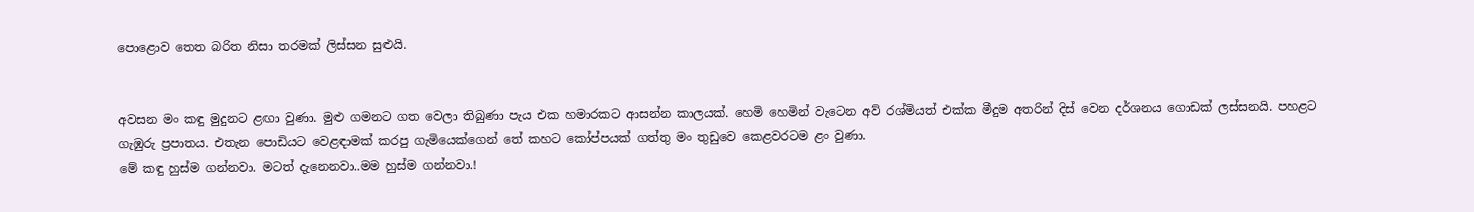පොළොව තෙත බරිත නිසා තරමක් ලිස්සන සුළුයි.


අවසන මං කඳු මුදුනට ළඟා වුණා. මුළු ගමනට ගත වෙලා තිබුණා පැය එක හමාරකට ආසන්න කාලයක්. හෙමි හෙමින් වැටෙන අව් රශ්මියත් එක්ක මීදුම අතරින් දිස් වෙන දර්ශනය ගොඩක් ලස්සනයි. පහළට ගැඹුරු ප්‍රපාතය. එතැන පොඩියට වෙළඳාමක් කරපු ගැමියෙක්ගෙන් තේ කහට කෝප්පයක් ගත්තු මං තුඩුවෙ කෙළවරටම ළං වුණා.
මේ කඳු හුස්ම ගන්නවා. මටත් දැනෙනවා..මම හුස්ම ගන්නවා.!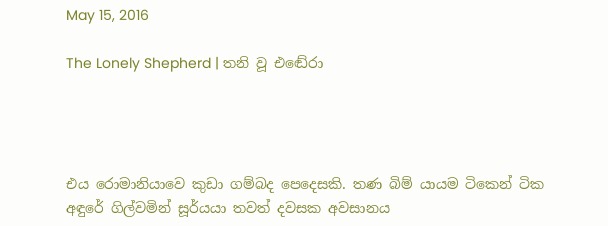May 15, 2016

The Lonely Shepherd | තනි වූ එඬේරා




එය රොමානියාවෙ කුඩා ගම්බද පෙදෙසකි. තණ බිම් යායම ටිකෙන් ටික අඳුරේ ගිල්වමින් සූර්යයා තවත් දවසක අවසානය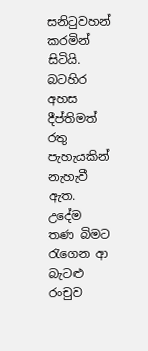සනිටුවහන් කරමින් සිටියි. බටහිර අහස දීප්තිමත් රතු පැහැයකින් නැහැවී ඇත. උදේම තණ බිමට රැගෙන ආ බැටළු රංචුව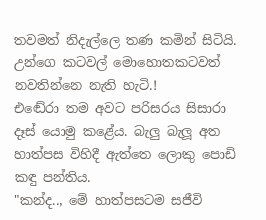තවමත් නිදැල්ලෙ තණ කමින් සිටියි. උන්ගෙ කටවල් මොහොතකටවත් නවතින්නෙ නැති හැටි.!
එඬේරා තම අවට පරිසරය සිසාරා දෑස් යොමු කළේය. බැලු බැලූ අත හාත්පස විහිදී ඇත්ත‍ෙ ලොකු පොඩි කඳු පන්තිය.
"කන්ද.., මේ හාත්පසටම සජීවි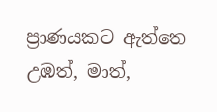ප්‍රාණයකට ඇත්තෙ උඹත්, මාත්,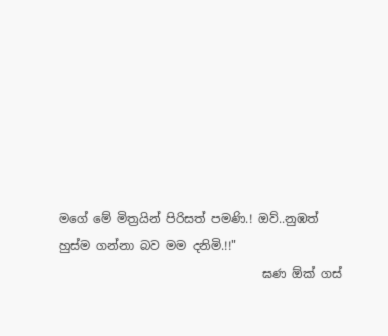මගේ මේ මිත්‍රයින් පිරිසත් පමණි.! ඔව්..නුඹත් හුස්ම ගන්නා බව මම දනිමි.!!"
                                  ඝණ ඕක් ගස්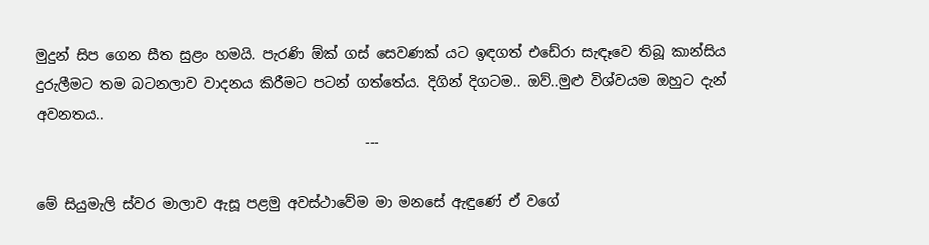මුදුන් සිප ගෙන සීත සුළං හමයි. පැරණි ඕක් ගස් සෙවණක් යට ඉඳගත් එඩේරා සැඳෑවෙ තිබූ කාන්සිය දුරුලීමට තම බටනලාව වාදනය කිරීමට පටන් ගත්තේය. දිගින් දිගටම.. ඔව්..මුළු විශ්වයම ඔහුට දැන් අවනතය..
                                               ---

මේ සියුමැලි ස්වර මාලාව ඇසූ පළමු අවස්ථාවේම මා මනසේ ඇඳුණේ ඒ වගේ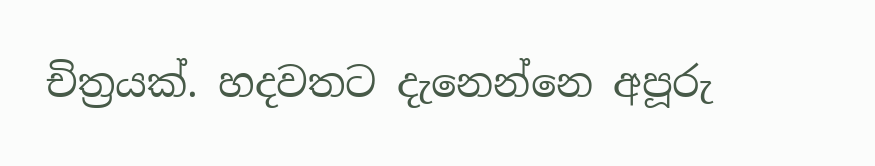චිත්‍රයක්. හදවතට දැනෙන්නෙ අපූරු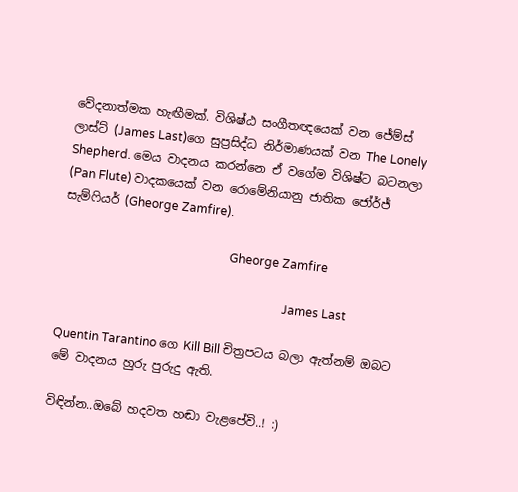වේදනාත්මක හැඟීමක්. විශිෂ්ඨ සංගීතඥයෙක් වන ජේම්ස් ලාස්ට් (James Last)ගෙ සුප්‍රසිද්ධ නිර්මාණයක් වන The Lonely Shepherd. මෙය වාදනය කරන්නෙ ඒ වගේම විශිෂ්ට බටනලා (Pan Flute) වාදකයෙක් වන රොමේනියානු ජාතික ජෝර්ජ් සැම්ෆියර් (Gheorge Zamfire).

                                                        Gheorge Zamfire

                                                                           James Last

Quentin Tarantino ගෙ Kill Bill චිත්‍රපටය බලා ඇත්නම් ඔබට මේ වාදනය හුරු පුරුදු ඇති.

විඳින්න..ඔබේ හදවත හඬා වැළපේවි..! :)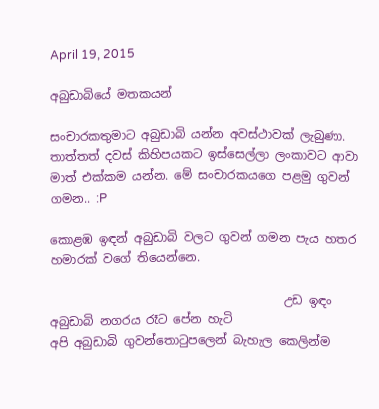April 19, 2015

අබුඩාබියේ මතකයන්

සංචාරකතුමාට අබුඩාබි යන්න අවස්ථාවක් ලැබුණා.
තාත්තත් දවස් කිහිපයකට ඉස්සෙල්ලා ලංකාවට ආවා මාත් එක්කම යන්න. මේ සංචාරකයගෙ පළමු ගුවන් ගමන.. :P

කොළඹ ඉඳන් අබුඩාබි වලට ගුවන් ගමන පැය හතර හමාරක් වගේ තියෙන්නෙ.

                                       උඩ ඉඳං අබුඩාබි නගරය රෑට පේන හැටි
අපි අබුඩාබි ගුවන්තොටුපලෙන් බැහැල කෙලින්ම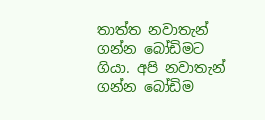තාත්ත නවාතැන් ගන්න බෝඩිමට ගියා. අපි නවාතැන් ගන්න බෝඩිම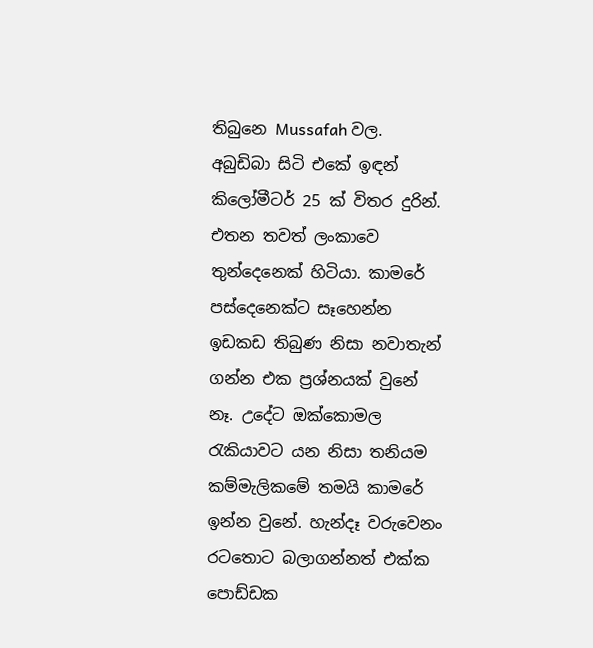තිබුනෙ Mussafah වල. අබුඩිබා සිටි එකේ ඉඳන් කිලෝමීටර් 25 ක් විතර දුරින්. එතන තවත් ලංකාවෙ තුන්දෙනෙක් හිටියා. කාමරේ පස්දෙනෙක්ට සෑහෙන්න ඉඩකඩ තිබුණ නිසා නවාතැන් ගන්න එක ප්‍රශ්නයක් වුනේ නෑ. උදේට ඔක්කොමල රැකියාවට යන නිසා තනියම කම්මැලිකමේ තමයි කාමරේ ඉන්න වුනේ. හැන්දෑ වරුවෙනං රටතොට බලාගන්නත් එක්ක පොඩ්ඩක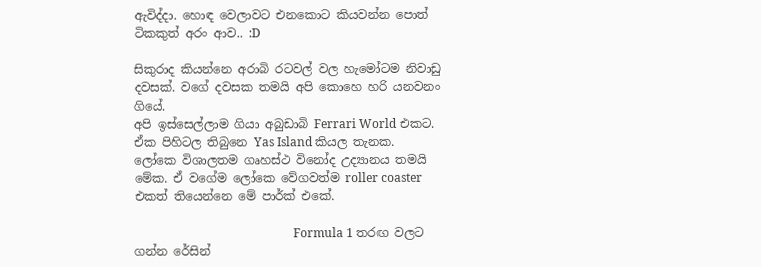ඇවිද්දා. හොඳ වෙලාවට එනකොට කියවන්න පොත් ටිකකුත් අරං ආව.. :D

සිකුරාද කියන්නෙ අරාබි රටවල් වල හැමෝටම නිවාඩු දවසක්. වගේ දවසක තමයි අපි කොහෙ හරි යනවනං ගියේ.
අපි ඉස්සෙල්ලාම ගියා අබුඩාබි Ferrari World එකට. ඒක පිහිටල තිබුනෙ Yas Island කියල තැනක. ලෝකෙ විශාලතම ගෘහස්ථ විනෝද උද්‍යානය තමයි මේක. ඒ වගේම ලෝකෙ වේගවත්ම roller coaster එකත් තියෙන්නෙ මේ පාර්ක් එකේ.

                                                     Formula 1 තරඟ වලට ගන්න රේසින්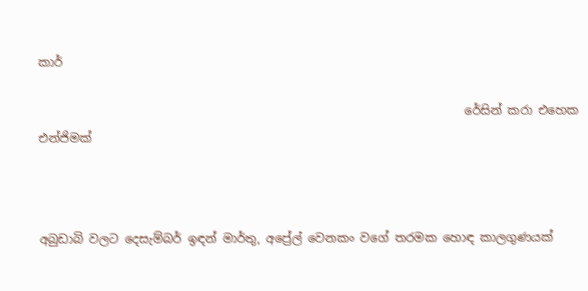කාර්

                                                                       රේසින් කරා එහෙක එන්ජිමක්



අබුඩාබි වලට දෙසැම්බර් ඉඳන් මාර්තු, අප්‍රේල් වෙනකං වගේ තරමක හොඳ කාලගුණයක්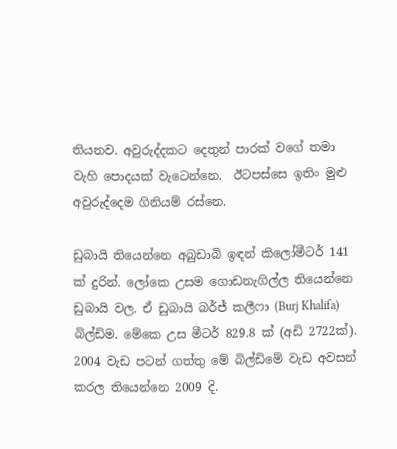තියනව. අවුරුද්දකට දෙතුන් පාරක් වගේ තමා වැහි පොදයක් වැටෙන්නෙ.  ඊටපස්සෙ ඉතිං මුළු අවුරුද්දෙම ගිනියම් රස්නෙ.

ඩුබායි තියෙන්නෙ අබුඩාබි ඉඳන් කිලෝමීටර් 141 ක් දුරින්. ලෝකෙ උසම ගොඩනැගිල්ල තියෙන්නෙ ඩුබායි වල. ඒ ඩුබායි බර්ජ් කලීෆා (Burj Khalifa) බිල්ඩිම. මේකෙ උස මීටර් 829.8 ක් (අඩි 2722ක්).
2004 වැඩ පටන් ගත්තු මේ බිල්ඩිමේ වැඩ අවසන් කරල තියෙන්නෙ 2009 දි.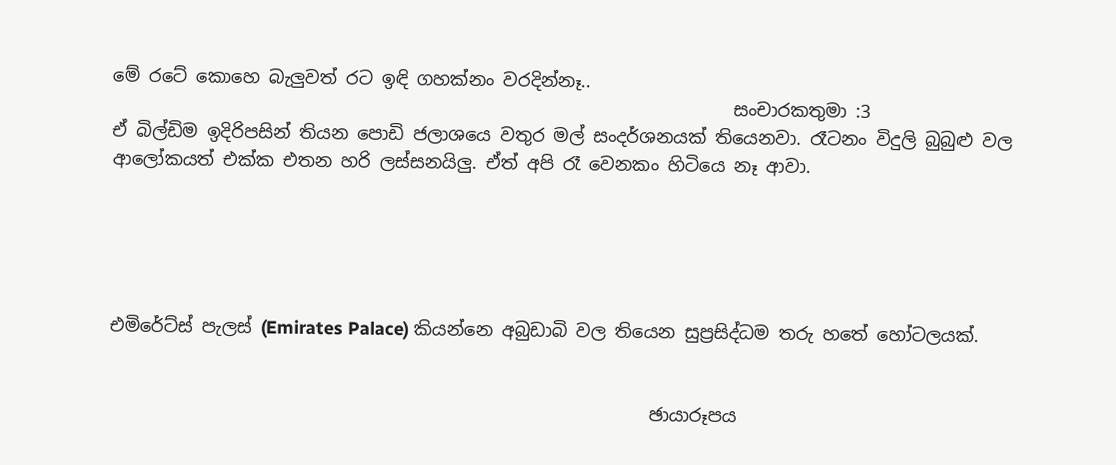මේ රටේ කොහෙ බැලුවත් රට ඉඳි ගහක්නං වරදින්නෑ..
                                                                     සංචාරකතුමා :3
ඒ බිල්ඩිම ඉදිරිපසින් තියන පොඩි ජලාශයෙ වතුර මල් සංදර්ශනයක් තියෙනවා. රෑටනං විදුලි බුබුළු වල ආලෝකයත් එක්ක එතන හරි ලස්සනයිලු. ඒත් අපි රෑ වෙනකං හිටියෙ නෑ ආවා.





එමිරේට්ස් පැලස් (Emirates Palace) කියන්නෙ අබුඩාබි වල තියෙන සුප්‍රසිද්ධම තරු හතේ හෝටලයක්.


                                                            ඡායාරූපය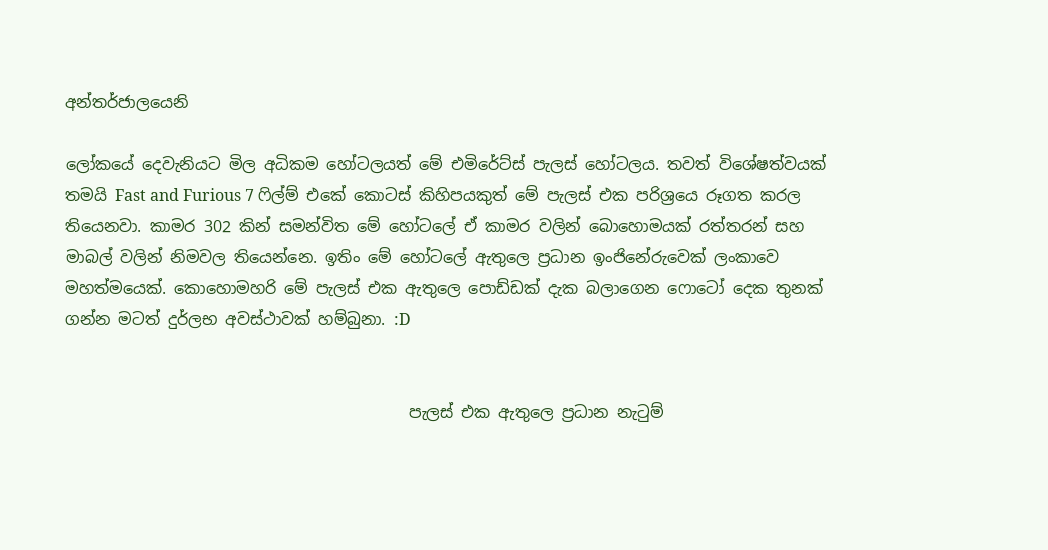අන්තර්ජාලයෙනි

ලෝකයේ දෙවැනියට මිල අධිකම හෝටලයත් මේ එමිරේට්ස් පැලස් හෝටලය. තවත් විශේෂත්වයක් තමයි Fast and Furious 7 ෆිල්ම් එකේ කොටස් කිහිපයකුත් මේ පැලස් එක පරිශ්‍රයෙ රූගත කරල තියෙනවා. කාමර 302 කින් සමන්විත මේ හෝටලේ ඒ කාමර වලින් බොහොමයක් රත්තරන් සහ මාබල් වලින් නිමවල තියෙන්නෙ. ඉතිං මේ හෝටලේ ඇතුලෙ ප්‍රධාන ඉංජිනේරුවෙක් ලංකාවෙ මහත්මයෙක්. කොහොමහරි මේ පැලස් එක ඇතුලෙ පොඩ්ඩක් දැක බලාගෙන ෆොටෝ දෙක තුනක් ගන්න මටත් දුර්ලභ අවස්ථාවක් හම්බුනා. :D


                                           පැලස් එක ඇතුලෙ ප්‍රධාන නැටුම්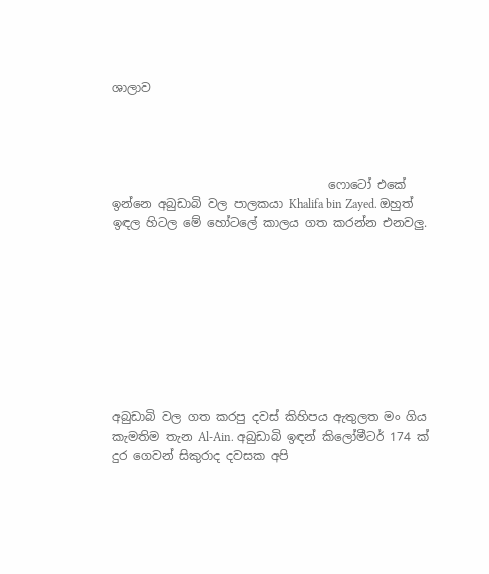ශාලාව




                                    ෆොටෝ එකේ ඉන්නෙ අබුඩාබි වල පාලකයා Khalifa bin Zayed. ඔහුත් ඉඳල හිටල මේ හෝටලේ කාලය ගත කරන්න එනවලු.









අබුඩාබි වල ගත කරපු දවස් කිහිපය ඇතුලත මං ගිය කැමතිම තැන Al-Ain. අබුඩාබි ඉඳන් කිලෝමීටර් 174 ක් දුර ගෙවන් සිකුරාද දවසක අපි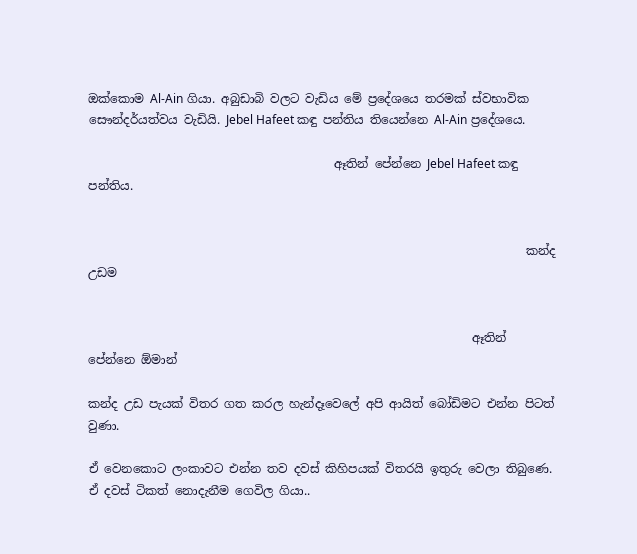ඔක්කොම Al-Ain ගියා. අබුඩාබි වලට වැඩිය මේ ප්‍රදේශයෙ තරමක් ස්වභාවික සෞන්දර්යත්වය වැඩියි. Jebel Hafeet කඳු පන්තිය තියෙන්නෙ Al-Ain ප්‍රදේශයෙ.

                                         ඈතින් පේන්නෙ Jebel Hafeet කඳු පන්තිය.


                                                                         කන්ද උඩම


                                                                ඈතින් පේන්නෙ ඕමාන්

කන්ද උඩ පැයක් විතර ගත කරල හැන්දෑවෙලේ අපි ආයිත් බෝඩිමට එන්න පිටත් වුණා.

ඒ වෙනකොට ලංකාවට එන්න තව දවස් කිහිපයක් විතරයි ඉතුරු වෙලා තිබුණෙ. ඒ දවස් ටිකත් නොදැනීම ගෙවිල ගියා..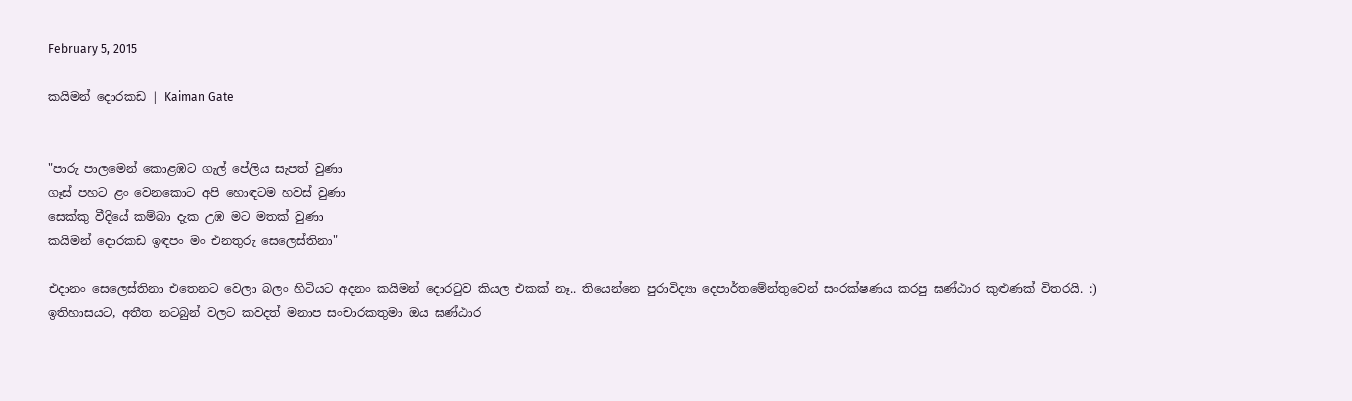February 5, 2015

කයිමන් දොරකඩ | Kaiman Gate


"පාරු පාලමෙන් කොළඹට ගැල් පේලිය සැපත් වුණා
ගෑස් පහට ළං වෙනකොට අපි හොඳටම හවස් වුණා
සෙක්කු වීදියේ කම්බා දැක උඹ මට මතක් වුණා
කයිමන් දොරකඩ ඉඳපං මං එනතුරු සෙලෙස්තිනා"

එදානං සෙලෙස්තිනා එතෙනට වෙලා බලං හිටියට අදනං කයිමන් දොරටුව කියල එකක් නෑ.. තියෙන්නෙ පුරාවිද්‍යා දෙපාර්තමේන්තුවෙන් සංරක්ෂණය කරපු ඝණ්ඨාර කුළුණක් විතරයි. :)
ඉතිහාසයට, අතීත නටබුන් වලට කවදත් මනාප සංචාරකතුමා ඔය ඝණ්ඨාර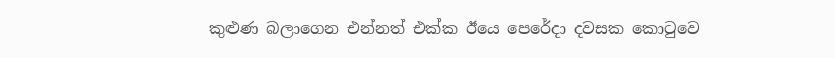කුළුණ බලාගෙන එන්නත් එක්ක ඊයෙ පෙරේදා දවසක කොටුවෙ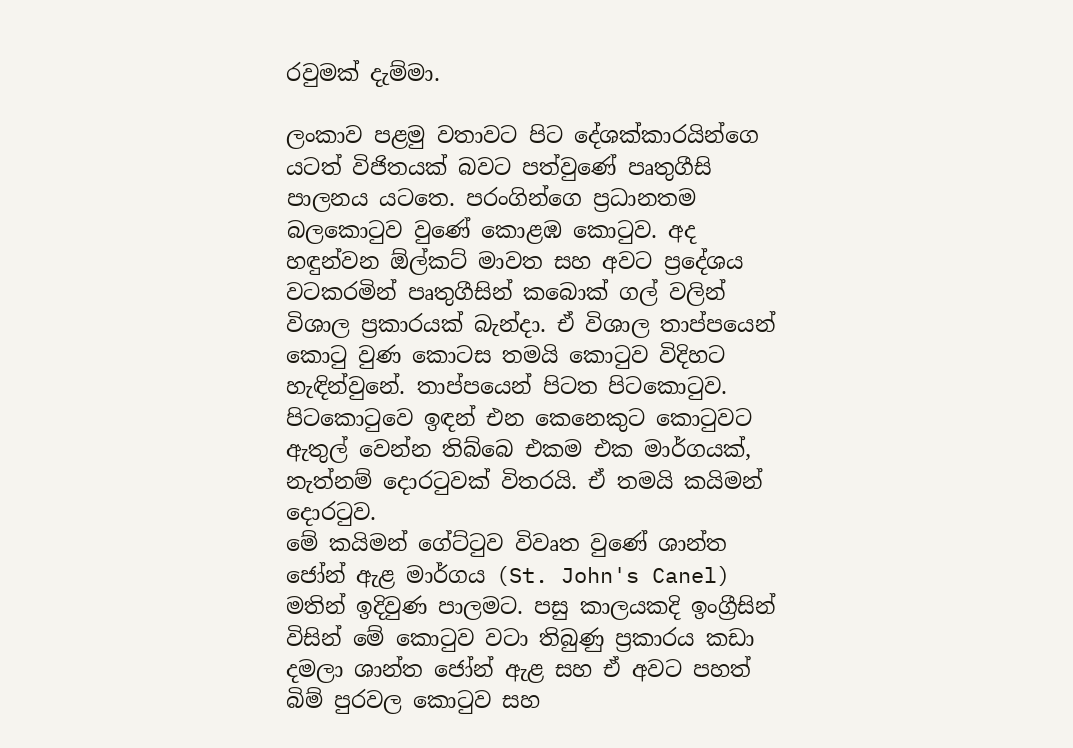රවුමක් දැම්මා.

ලංකාව පළමු වතාවට පිට දේශක්කාරයින්ගෙ යටත් විජිතයක් බවට පත්වුණේ පෘතුගීසි පාලනය යටතෙ. පරංගින්ගෙ ප්‍රධානතම බලකොටුව වුණේ කොළඹ කොටුව. අද හඳුන්වන ඕල්කට් මාවත සහ අවට ප්‍රදේශය වටකරමින් පෘතුගීසින් කබොක් ගල් වලින් විශාල ප්‍රකාරයක් බැන්දා. ඒ විශාල තාප්පයෙන් කොටු වුණ කොටස තමයි කොටුව විදිහට හැඳින්වුනේ. තාප්පයෙන් පිටත පිටකොටුව. පිටකොටුවෙ ඉඳන් එන කෙනෙකුට කොටුවට ඇතුල් වෙන්න තිබ්බෙ එකම එක මාර්ගයක්, නැත්නම් දොරටුවක් විතරයි. ඒ තමයි කයිමන් දොරටුව.
මේ කයිමන් ගේට්ටුව විවෘත වුණේ ශාන්ත ජෝන් ඇළ මාර්ගය (St. John's Canel) මතින් ඉදිවුණ පාලමට. පසු කාලයකදි ඉංග්‍රීසින් විසින් මේ කොටුව වටා තිබුණු ප්‍රකාරය කඩා දමලා ශාන්ත ජෝන් ඇළ සහ ඒ අවට පහත් බිම් පුරවල කොටුව සහ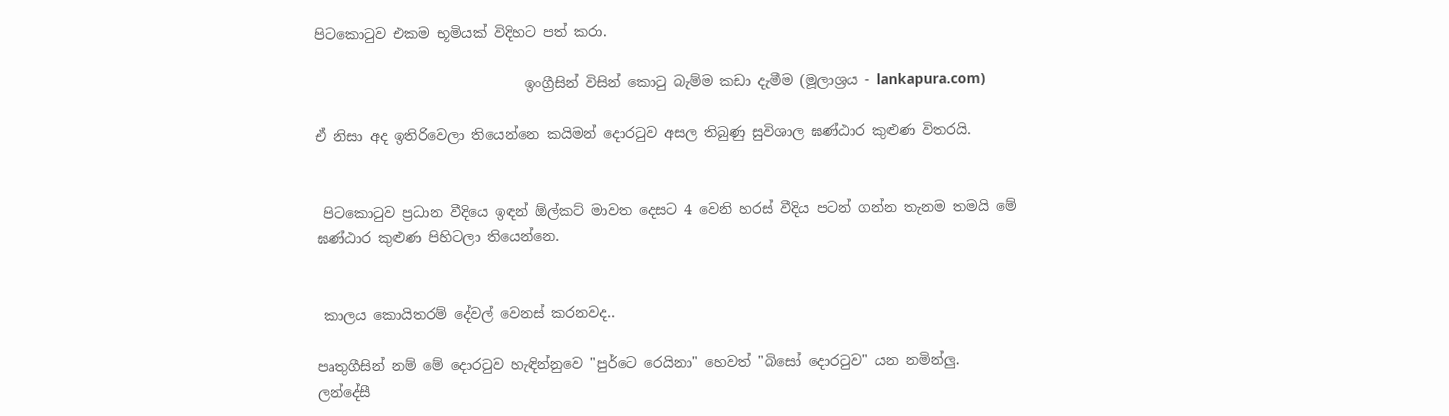පිටකොටුව එකම භූමියක් විදිහට පත් කරා.

                              ඉංග්‍රීසින් විසින් කොටු බැම්ම කඩා දැමීම (මූලාශ්‍රය - lankapura.com)

ඒ නිසා අද ඉතිරිවෙලා තියෙන්නෙ කයිමන් දොරටුව අසල තිබුණු සුවිශාල ඝණ්ඨාර කුළුණ විතරයි.


 පිටකොටුව ප්‍රධාන වීදියෙ ඉඳන් ඕල්කට් මාවත දෙසට 4 වෙනි හරස් වීදිය පටන් ගන්න තැනම තමයි මේ ඝණ්ඨාර කුළුණ පිහිටලා තියෙන්නෙ.


 කාලය කොයිතරම් දේවල් වෙනස් කරනවද..

පෘතුගීසින් නම් මේ දොරටුව හැඳින්නුවෙ "පුර්ටෙ රෙයිනා" හෙවත් "බිසෝ දොරටුව" යන නමින්ලු. ලන්දේසී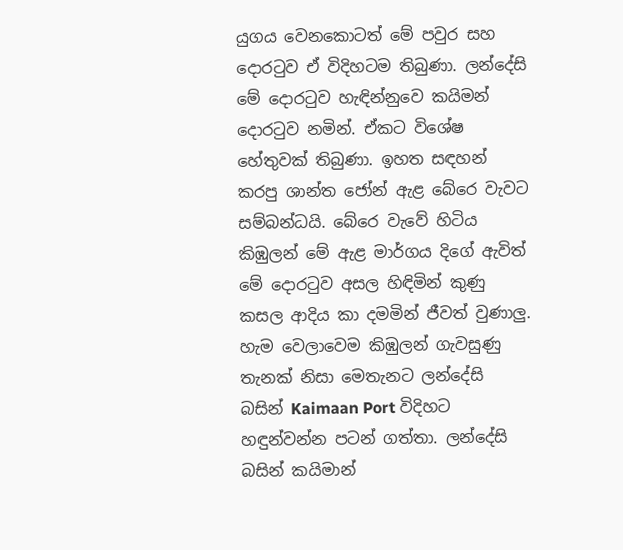යුගය වෙනකොටත් මේ පවුර සහ දොරටුව ඒ විදිහටම තිබුණා. ලන්දේසි මේ දොරටුව හැඳින්නුවෙ කයිමන් දොරටුව නමින්. ඒකට විශේෂ හේතුවක් තිබුණා. ඉහත සඳහන් කරපු ශාන්ත ජෝන් ඇළ බේරෙ වැවට සම්බන්ධයි. බේරෙ වැවේ හිටිය කිඹුලන් මේ ඇළ මාර්ගය දිගේ ඇවිත් මේ දොරටුව අසල හිඳිමින් කුණු කසල ආදිය කා දමමින් ජීවත් වුණාලු. හැම වෙලාවෙම කිඹුලන් ගැවසුණු තැනක් නිසා මෙතැනට ලන්දේසි බසින් Kaimaan Port විදිහට හඳුන්වන්න පටන් ගත්තා. ලන්දේසි බසින් කයිමාන්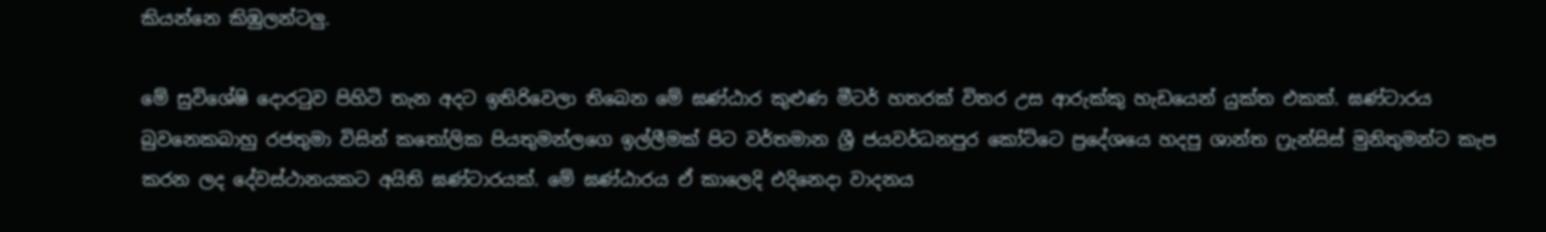කියන්නෙ කිඹුලන්ටලු.

මේ සුවිශේෂි දොරටුව පිහිටි තැන අදට ඉතිරිවෙලා තිබෙන මේ ඝණ්ඨාර කුළුණ මීටර් හතරක් විතර උස ආරුක්කු හැඩයෙන් යුක්ත එකක්. ඝණ්ටාරය බුවනෙකබාහු රජතුමා විසින් කතෝලික පියතුමන්ලගෙ ඉල්ලීමක් පිට වර්තමාන ශ්‍රී ජයවර්ධනපුර කෝට්ටෙ ප්‍රදේශයෙ හදපු ශාන්ත ෆ්‍රැන්සිස් මුනිතුමන්ට කැප කරන ලද දේවස්ථානයකට අයිති ඝණ්ටාරයක්. මේ ඝණ්ඨාරය ඒ කාලෙදි එදිනෙදා වාදනය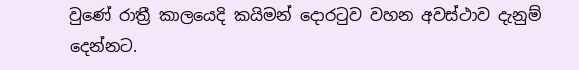වුණේ රාත්‍රී කාලයෙදි කයිමන් දොරටුව වහන අවස්ථාව දැනුම් දෙන්නට.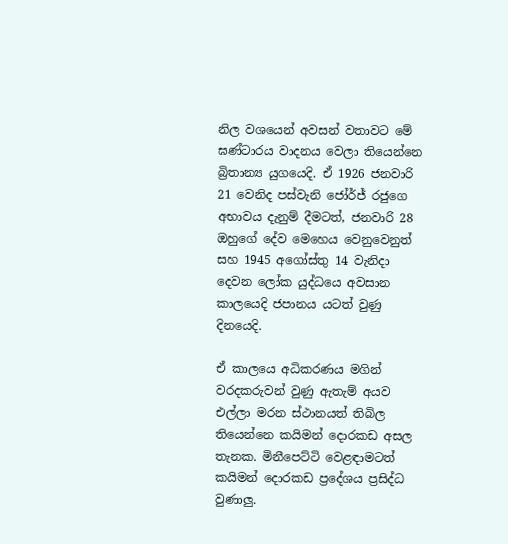නිල වශයෙන් අවසන් වතාවට මේ ඝණ්ටාරය වාදනය වෙලා තියෙන්නෙ බ්‍රිතාන්‍ය යුගයෙදි. ඒ 1926 ජනවාරි 21 වෙනිද පස්වැනි ජෝර්ජ් රජුගෙ අභාවය දැනුම් දීමටත්, ජනවාරි 28 ඔහුගේ දේව මෙහෙය වෙනුවෙනුත් සහ 1945 අගෝස්තු 14 වැනිදා දෙවන ලෝක යුද්ධයෙ අවසාන කාලයෙදි ජපානය යටත් වුණු දිනයෙදි.

ඒ කාලයෙ අධිකරණය මගින් වරදකරුවන් වුණු ඇතැම් අයව එල්ලා මරන ස්ථානයත් තිබිල තියෙන්නෙ කයිමන් දොරකඩ අසල තැනක. මිනීපෙට්ටි වෙළඳාමටත් කයිමන් දොරකඩ ප්‍රදේශය ප්‍රසිද්ධ වුණාලු.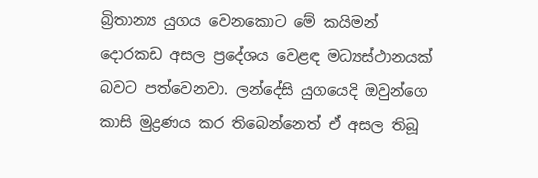බ්‍රිතාන්‍ය යුගය වෙනකොට මේ කයිමන් දොරකඩ අසල ප්‍රදේශය වෙළඳ මධ්‍යස්ථානයක් බවට පත්වෙනවා. ලන්දේසි යුගයෙදි ඔවුන්ගෙ කාසි මුද්‍රණය කර තිබෙන්නෙත් ඒ අසල තිබූ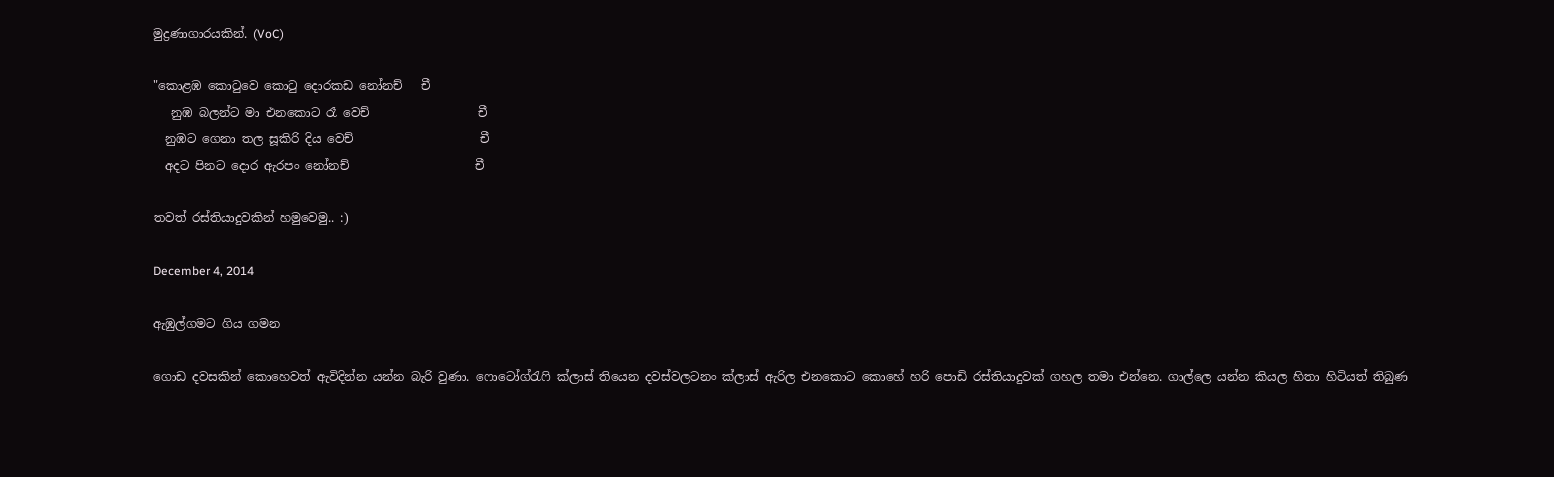මුද්‍රණාගාරයකින්. (VoC)

"කොළඹ කොටුවෙ කොටු දොරකඩ නෝනච්   චී
   නුඹ බලන්ට මා එනකොට රෑ වෙච්                  චී
  නුඹට ගෙනා තල සූකිරි දිය වෙච්                     චී
  අදට පිනට දොර ඇරපං නෝනච්                     චී

තවත් රස්තියාදුවකින් හමුවෙමු.. :)

December 4, 2014

ඇඹුල්ගමට ගිය ගමන

ගොඩ දවසකින් කොහෙවත් ඇවිදින්න යන්න බැරි වුණා. ෆොටෝග්රැෆි ක්ලාස් තියෙන දවස්වලටනං ක්ලාස් ඇරිල එනකොට කොහේ හරි පොඩි රස්තියාදුවක් ගහල තමා එන්නෙ. ගාල්ලෙ යන්න කියල හිතා හිටියත් තිබුණ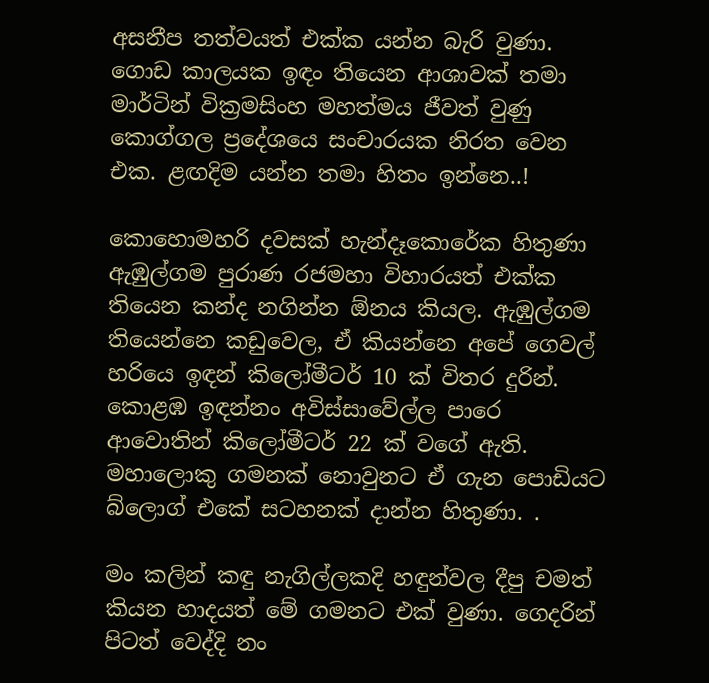අසනීප තත්වයත් එක්ක යන්න බැරි වුණා. ගොඩ කාලයක ඉඳං තියෙන ආශාවක් තමා මාර්ටින් වික්‍රමසිංහ මහත්මය ජීවත් වුණු කොග්ගල ප්‍රදේශයෙ සංචාරයක නිරත වෙන එක. ළඟදිම යන්න තමා හිතං ඉන්නෙ..!

කොහොමහරි දවසක් හැන්දෑකොරේක හිතුණා ඇඹුල්ගම පුරාණ රජමහා විහාරයත් එක්ක තියෙන කන්ද නගින්න ඕනය කියල. ඇඹුල්ගම තියෙන්නෙ කඩුවෙල, ඒ කියන්නෙ අපේ ගෙවල් හරියෙ ඉඳන් කිලෝමීටර් 10 ක් විතර දුරින්. කොළඹ ඉඳන්නං අවිස්සාවේල්ල පාරෙ ආවොතින් කිලෝමීටර් 22 ක් වගේ ඇති. මහාලොකු ගමනක් නොවුනට ඒ ගැන පොඩියට බ්ලොග් එකේ සටහනක් දාන්න හිතුණා. .

මං කලින් කඳු නැගිල්ලකදි හඳුන්වල දීපු චමත් කියන හාදයත් මේ ගමනට එක් වුණා. ගෙදරින් පිටත් වෙද්දි නං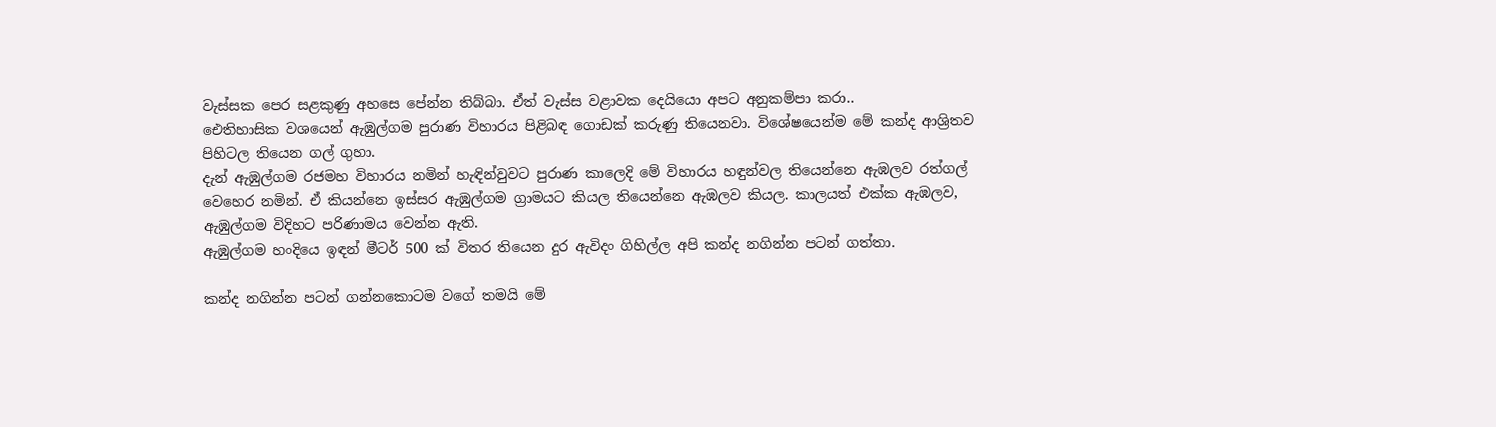වැස්සක පෙර සළකුණු අහසෙ පේන්න තිබ්බා. ඒත් වැස්ස වළාවක දෙයියො අපට අනුකම්පා කරා..
ඓතිහාසික වශයෙන් ඇඹුල්ගම පුරාණ විහාරය පිළිබඳ ගොඩක් කරුණු තියෙනවා. විශේෂයෙන්ම මේ කන්ද ආශ්‍රිතව පිහිටල තියෙන ගල් ගුහා.
දැන් ඇඹුල්ගම රජමහ විහාරය නමින් හැඳින්වුවට පුරාණ කාලෙදි මේ විහාරය හඳුන්වල තියෙන්නෙ ඇඹලව රත්ගල් වෙහෙර නමින්. ඒ කියන්නෙ ඉස්සර ඇඹුල්ගම ග්‍රාමයට කියල තියෙන්නෙ ඇඹලව කියල. කාලයත් එක්ක ඇඹලව, ඇඹුල්ගම විදිහට පරිණාමය වෙන්න ඇති.
ඇඹුල්ගම හංදියෙ ඉඳන් මීටර් 500 ක් විතර තියෙන දුර ඇවිදං ගිහිල්ල අපි කන්ද නගින්න පටන් ගත්තා.

කන්ද නගින්න පටන් ගන්නකොටම වගේ තමයි මේ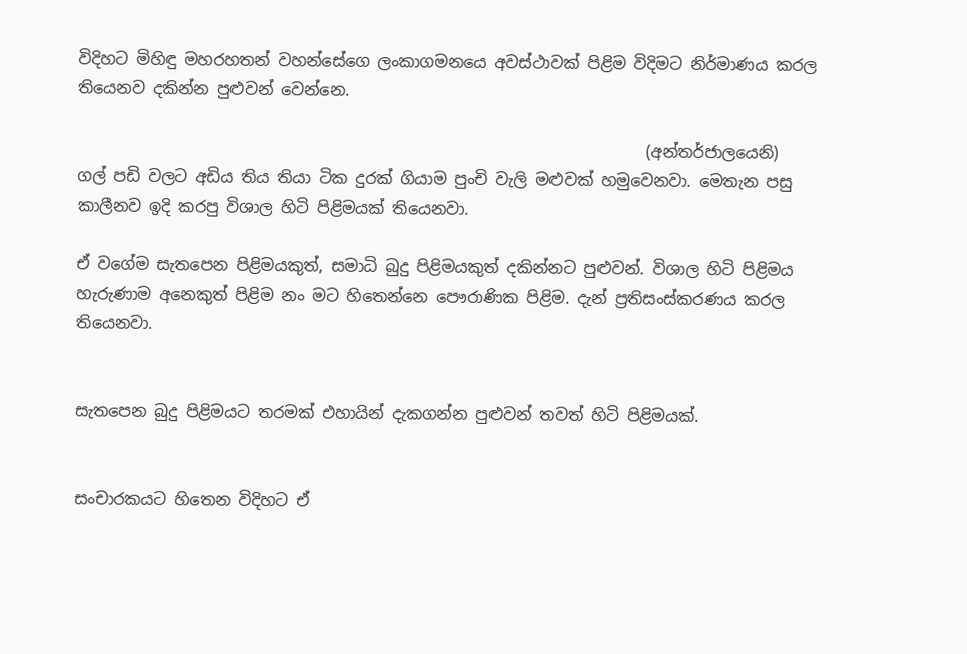විදිහට මිහිඳු මහරහතන් වහන්සේගෙ ලංකාගමනයෙ අවස්ථාවක් පිළිම විදිමට නිර්මාණය කරල තියෙනව දකින්න පුළුවන් වෙන්නෙ.

                                                                       (අන්තර්ජාලයෙනි)
ගල් පඩි වලට අඩිය තිය තියා ටික දුරක් ගියාම පුංචි වැලි මළුවක් හමුවෙනවා. මෙතැන පසු කාලීනව ඉදි කරපු විශාල හිටි පිළිමයක් තියෙනවා.

ඒ වගේම සැතපෙන පිළිමයකුත්, සමාධි බුදු පිළිමයකුත් දකින්නට පුළුවන්. විශාල හිටි පිළිමය හැරුණාම අනෙකුත් පිළිම නං මට හිතෙන්නෙ පෞරාණික පිළිම. දැන් ප්‍රතිසංස්කරණය කරල තියෙනවා.


සැතපෙන බුදු පිළිමයට තරමක් එහායින් දැකගන්න පුළුවන් තවත් හිටි පිළිමයක්.


සංචාරකයට හිතෙන විදිහට ඒ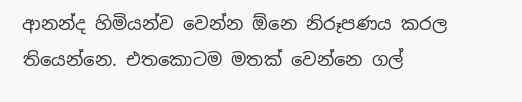ආනන්ද හිමියන්ව වෙන්න ඕනෙ නිරූපණය කරල තියෙන්නෙ. එතකොටම මතක් වෙන්නෙ ගල්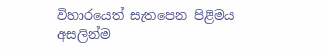විහාරයෙත් සැතපෙන පිළිමය අසලින්ම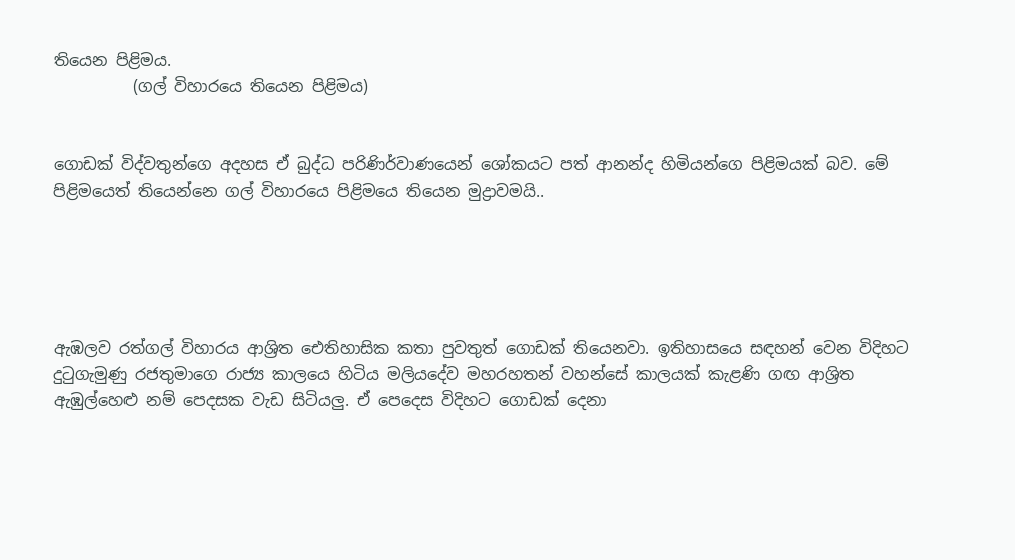තියෙන පිළිමය.
          (ගල් විහාරයෙ තියෙන පිළිමය)


ගොඩක් විද්වතුන්ගෙ අදහස ඒ බුද්ධ පරිණිර්වාණයෙන් ශෝකයට පත් ආනන්ද හිමියන්ගෙ පිළිමයක් බව. මේ පිළිමයෙත් තියෙන්නෙ ගල් විහාරයෙ පිළිමයෙ තියෙන මුද්‍රාවමයි..





ඇඹලව රත්ගල් විහාරය ආශ්‍රිත ඓතිහාසික කතා පුවතුත් ගොඩක් තියෙනවා. ඉතිහාසයෙ සඳහන් වෙන විදිහට දුටුගැමුණු රජතුමාගෙ රාජ්‍ය කාලයෙ හිටිය මලියදේව මහරහතන් වහන්සේ කාලයක් කැළණි ගඟ ආශ්‍රිත ඇඹුල්හෙළු නම් පෙදසක වැඩ සිටියලු. ඒ පෙදෙස විදිහට ගොඩක් දෙනා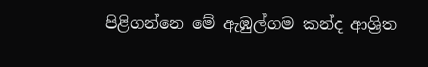පිළිගන්නෙ මේ ඇඹුල්ගම කන්ද ආශ්‍රිත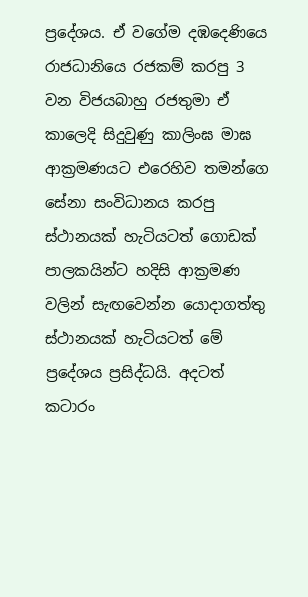ප්‍රදේශය. ඒ වගේම දඹදෙණියෙ රාජධානියෙ රජකම් කරපු 3 වන විජයබාහු රජතුමා ඒ කාලෙදි සිදුවුණු කාලිංඝ මාඝ ආක්‍රමණයට එරෙහිව තමන්ගෙ සේනා සංවිධානය කරපු ස්ථානයක් හැටියටත් ගොඩක් පාලකයින්ට හදිසි ආක්‍රමණ වලින් සැඟවෙන්න යොදාගත්තු ස්ථානයක් හැටියටත් මේ ප්‍රදේශය ප්‍රසිද්ධයි. අදටත් කටාරං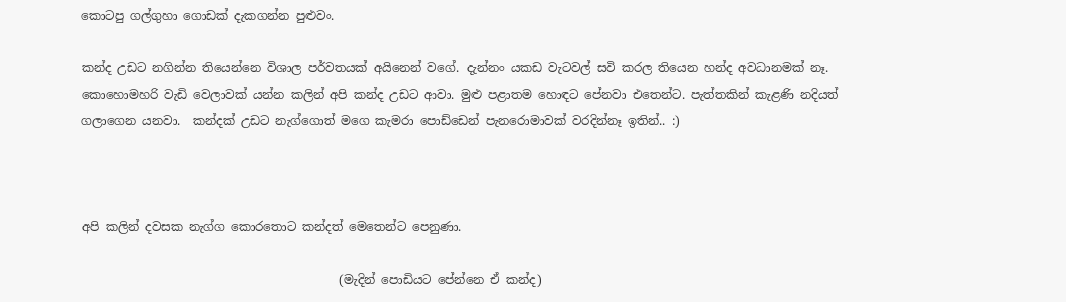කොටපු ගල්ගුහා ගොඩක් දැකගන්න පුළුවං.

කන්ද උඩට නගින්න තියෙන්නෙ විශාල පර්වතයක් අයිනෙන් වගේ. දැන්නං යකඩ වැටවල් සවි කරල තියෙන හන්ද අවධානමක් නෑ. කොහොමහරි වැඩි වෙලාවක් යන්න කලින් අපි කන්ද උඩට ආවා. මුළු පළාතම හොඳට පේනවා එතෙන්ට. පැත්තකින් කැළණි නදියත් ගලාගෙන යනවා.  කන්දක් උඩට නැග්ගොත් මගෙ කැමරා පොඩ්ඩෙන් පැනරොමාවක් වරදින්නෑ ඉතින්.. :)



අපි කලින් දවසක නැග්ග කොරතොට කන්දත් මෙතෙන්ට පෙනුණා.

                                           (මැදින් පොඩියට පේන්නෙ ඒ කන්ද)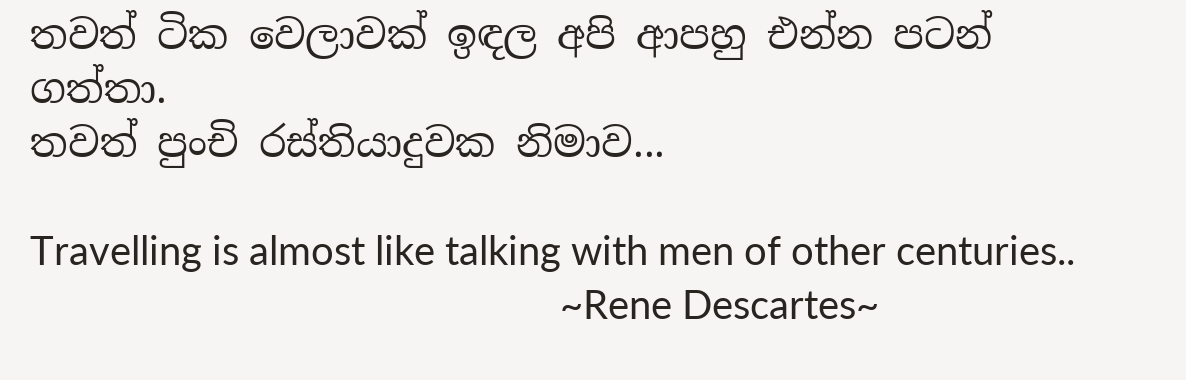තවත් ටික වෙලාවක් ඉඳල අපි ආපහු එන්න පටන් ගත්තා.
තවත් පුංචි රස්තියාදුවක නිමාව...

Travelling is almost like talking with men of other centuries..
                                                     ~Rene Descartes~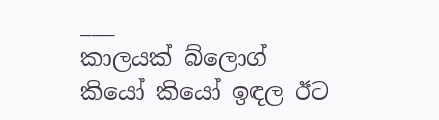___
කාලයක් බ්ලොග් කියෝ කියෝ ඉඳල ඊට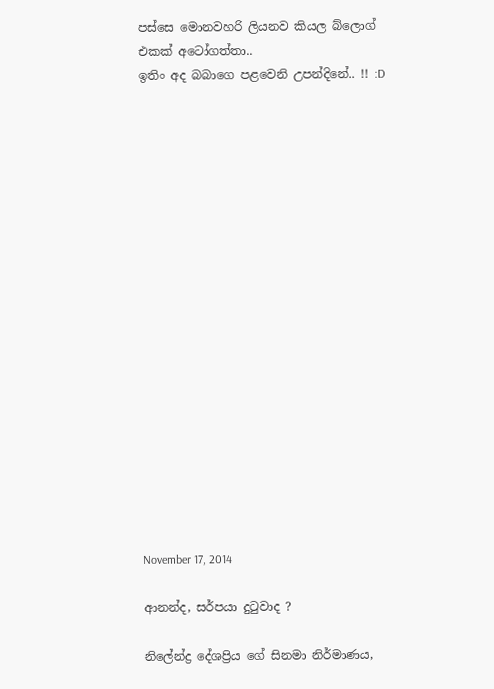පස්සෙ මොනවහරි ලියනව කියල බ්ලොග් එකක් අටෝගත්තා..
ඉතිං අද බබාගෙ පළවෙනි උපන්දිනේ.. !! :D



















November 17, 2014

ආනන්ද, සර්පයා දුටුවාද ?

නිලේන්ද්‍ර දේශප්‍රිය ගේ සිනමා නිර්මාණය,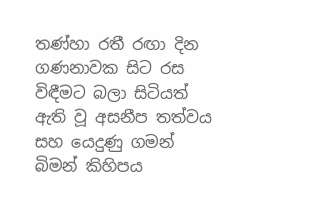තණ්හා රතී රඟා දින ගණනාවක සිට රස විඳීමට බලා සිටියත් ඇති වූ අසනීප තත්වය සහ යෙදුණු ගමන් බිමන් කිහිපය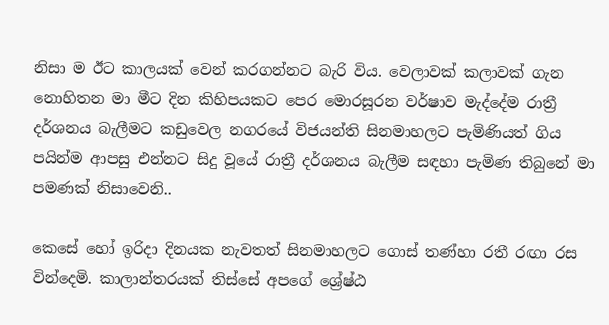නිසා ම ඊට කාලයක් වෙන් කරගන්නට බැරි විය. වෙලාවක් කලාවක් ගැන නොහිතන මා මීට දින කිහිපයකට පෙර මොරසූරන වර්ෂාව මැද්දේම රාත්‍රී දර්ශනය බැලීමට කඩුවෙල නගරයේ විජයන්ති සිනමාහලට පැමිණියත් ගිය පයින්ම ආපසු එන්නට සිදු වූයේ රාත්‍රී දර්ශනය බැලීම සඳහා පැමිණ තිබුනේ මා පමණක් නිසාවෙනි..

කෙසේ හෝ ඉරිදා දිනයක නැවතත් සිනමාහලට ගොස් තණ්හා රතී රඟා රස වින්දෙමි. කාලාන්තරයක් තිස්සේ අපගේ ශ්‍රේෂ්ඨ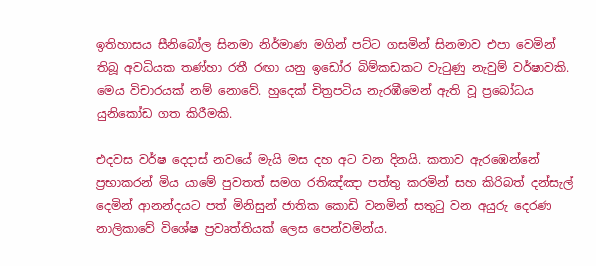ඉතිහාසය සීනිබෝල සිනමා නිර්මාණ මගින් පට්ට ගසමින් සිනමාව එපා වෙමින් තිබූ අවධියක තණ්හා රතී රඟා යනු ඉඩෝර බිම්කඩකට වැටුණු නැවුම් වර්ෂාවකි.
මෙය විචාරයක් නම් නොවේ. හුදෙක් චිත්‍රපටිය නැරඹීමෙන් ඇති වූ ප්‍රබෝධය යුනිකෝඩ ගත කිරීමකි.

එදවස වර්ෂ දෙදාස් නවයේ මැයි මස දහ අට වන දිනයි. කතාව ඇරඹෙන්නේ ප්‍රභාකරන් මිය යාමේ පුවතත් සමග රතිඤ්ඤා පත්තු කරමින් සහ කිරිබත් දන්සැල් දෙමින් ආනන්දයට පත් මිනිසුන් ජාතික කොඩි වනමින් සතුටු වන අයුරු දෙරණ නාලිකාවේ විශේෂ ප්‍රවෘත්තියක් ලෙස පෙන්වමින්ය.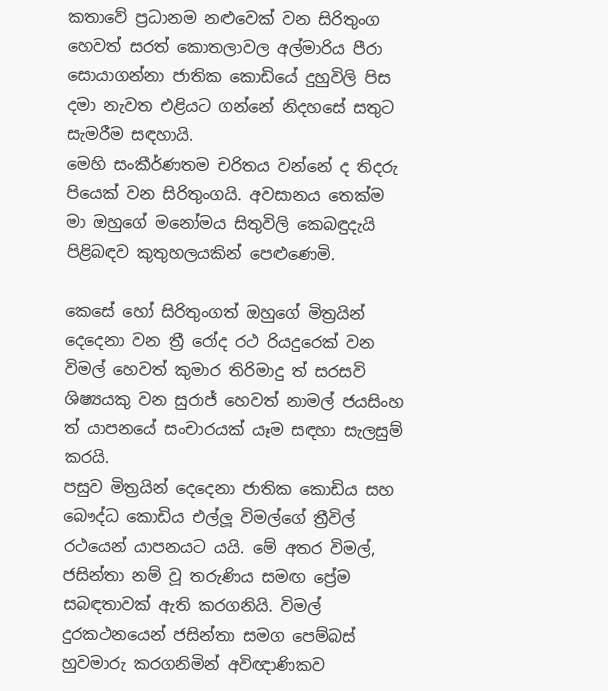කතාවේ ප්‍රධානම නළුවෙක් වන සිරිතුංග හෙවත් සරත් කොතලාවල අල්මාරිය පීරා සොයාගන්නා ජාතික කොඩියේ දුහුවිලි පිස දමා නැවත එළියට ගන්නේ නිදහසේ සතුට සැමරීම සඳහායි.
මෙහි සංකීර්ණතම චරිතය වන්නේ ද තිදරු පියෙක් වන සිරිතුංගයි. අවසානය තෙක්ම මා ඔහුගේ මනෝමය සිතුවිලි කෙබඳුදැයි පිළිබඳව කුතුහලයකින් පෙළුණෙමි.

කෙසේ හෝ සිරිතුංගත් ඔහුගේ මිත්‍රයින් දෙදෙනා වන ත්‍රී රෝද රථ රියදුරෙක් වන විමල් හෙවත් කුමාර තිරිමාදු ත් සරසවි ශිෂ්‍යයකු වන සුරාජ් හෙවත් නාමල් ජයසිංහ ත් යාපනයේ සංචාරයක් යෑම සඳහා සැලසුම් කරයි.
පසුව මිත්‍රයින් දෙදෙනා ජාතික කොඩිය සහ බෞද්ධ කොඩිය එල්ලූ විමල්ගේ ත්‍රීවිල් රථයෙන් යාපනයට යයි. මේ අතර විමල්, ජසින්තා නම් වූ තරුණිය සමඟ ප්‍රේම සබඳතාවක් ඇති කරගනියි. විමල් දුරකථනයෙන් ජසින්තා සමග පෙම්බස් හුවමාරු කරගනිමින් අවිඥාණිකව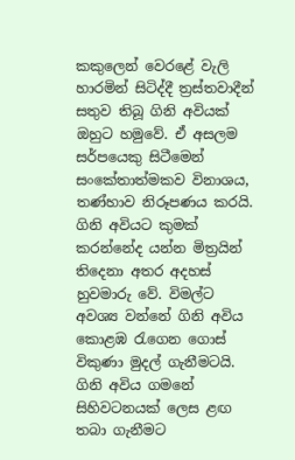කකුලෙන් වෙරළේ වැලි හාරමින් සිටිද්දී ත්‍රස්තවාදීන් සතුව තිබූ ගිනි අවියක් ඔහුට හමුවේ. ඒ අසලම සර්පයෙකු සිටීමෙන් සංකේතාත්මකව විනාශය, තණ්හාව නිරූපණය කරයි. ගිනි අවියට කුමක් කරන්නේද යන්න මිත්‍රයින් තිදෙනා අතර අදහස් හුවමාරු වේ. විමල්ට අවශ්‍ය වන්නේ ගිනි අවිය කොළඹ රැගෙන ගොස් විකුණා මුදල් ගැනීමටයි. ගිනි අවිය ගමනේ සිහිවටනයක් ලෙස ළඟ තබා ගැනීමට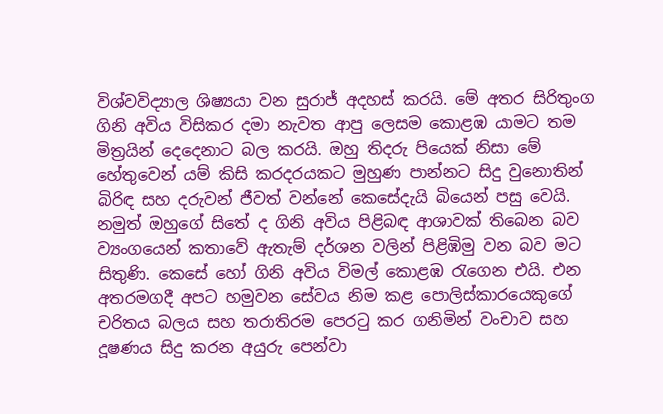විශ්වවිද්‍යාල ශිෂ්‍යයා වන සුරාජ් අදහස් කරයි. මේ අතර සිරිතුංග ගිනි අවිය විසිකර දමා නැවත ආපු ලෙසම කොළඹ යාමට තම මිත්‍රයින් දෙදෙනාට බල කරයි. ඔහු තිදරු පියෙක් නිසා මේ හේතුවෙන් යම් කිසි කරදරයකට මුහුණ පාන්නට සිදු වුනොතින් බිරිඳ සහ දරුවන් ජීවත් වන්නේ කෙසේදැයි බියෙන් පසු වෙයි. නමුත් ඔහුගේ සිතේ ද ගිනි අවිය පිළිබඳ ආශාවක් තිබෙන බව ව්‍යංගයෙන් කතාවේ ඇතැම් දර්ශන වලින් පිළිඹිමු වන බව මට සිතුණි. කෙසේ හෝ ගිනි අවිය විමල් කොළඹ රැගෙන එයි. එන අතරමගදී අපට හමුවන සේවය නිම කළ පොලිස්කාරයෙකුගේ චරිතය බලය සහ තරාතිරම පෙරටු කර ගනිමින් වංචාව සහ දූෂණය සිදු කරන අයුරු පෙන්වා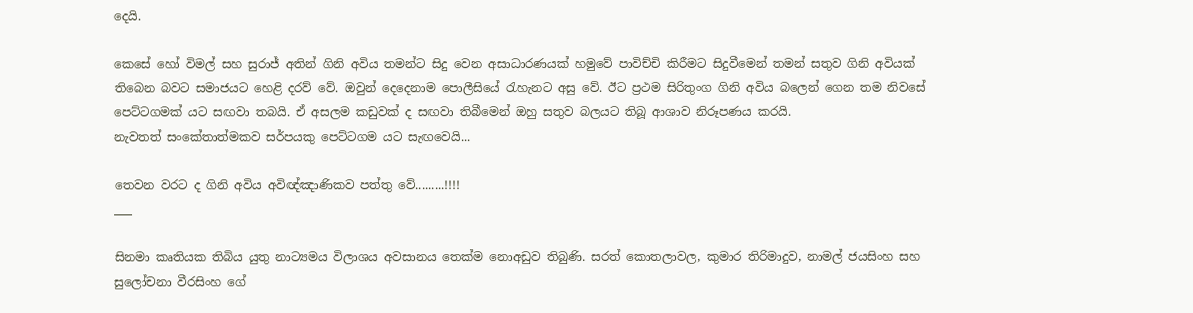දෙයි.

කෙසේ හෝ විමල් සහ සුරාජ් අතින් ගිනි අවිය තමන්ට සිදු වෙන අසාධාරණයක් හමුවේ පාවිච්චි කිරීමට සිදුවීමෙන් තමන් සතුව ගිනි අවියක් තිබෙන බවට සමාජයට හෙළි දරව් වේ. ඔවුන් දෙදෙනාම පොලීසියේ රැහැනට අසු වේ. ඊට ප්‍රථම සිරිතුංග ගිනි අවිය බලෙන් ගෙන තම නිවසේ පෙට්ටගමක් යට සඟවා තබයි. ඒ අසලම කඩුවක් ද සඟවා තිබීමෙන් ඔහු සතුව බලයට තිබූ ආශාව නිරූපණය කරයි.
නැවතත් සංකේතාත්මකව සර්පයකු පෙට්ටගම යට සැඟවෙයි...

තෙවන වරට ද ගිනි අවිය අවිඥ්ඤාණිකව පත්තු වේ.........!!!!
___

සිනමා කෘතියක තිබිය යුතු නාට්‍යමය විලාශය අවසානය තෙක්ම නොඅඩුව තිබුණි. සරත් කොතලාවල, කුමාර තිරිමාදුව, නාමල් ජයසිංහ සහ සුලෝචනා වීරසිංහ ගේ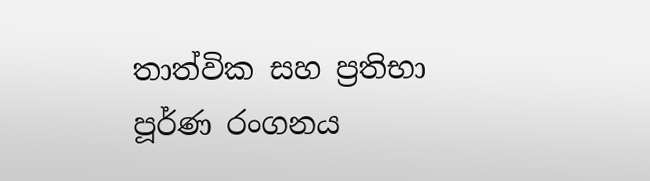තාත්වික සහ ප්‍රතිභා පූර්ණ රංගනය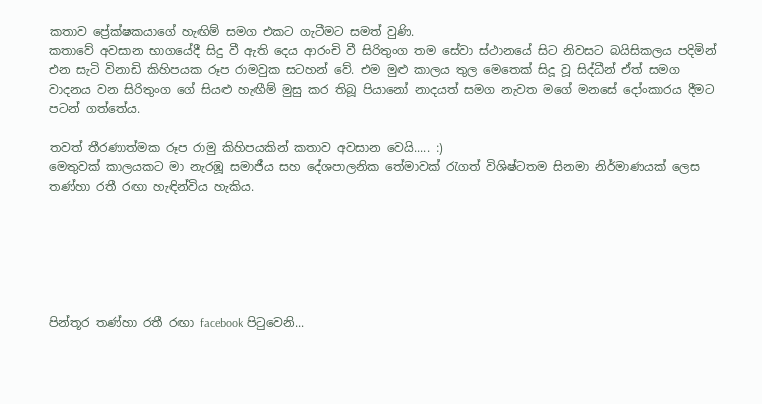කතාව ප්‍රේක්ෂකයාගේ හැඟිම් සමග එකට ගැටීමට සමත් වුණි.
කතාවේ අවසාන භාගයේදී සිදු වී ඇති දෙය ආරංචි වී සිරිතුංග තම සේවා ස්ථානයේ සිට නිවසට බයිසිකලය පදිමින් එන සැටි විනාඩි කිහිපයක රූප රාමවුක සටහන් වේ. එම මුළු කාලය තුල මෙතෙක් සිදූ වූ සිද්ධීන් ඒත් සමග වාදනය වන සිරිතුංග ගේ සියළු හැඟීම් මුසු කර තිබූ පියානෝ නාදයත් සමග නැවත මගේ මනසේ දෝංකාරය දීමට පටන් ගත්තේය.

තවත් තීරණාත්මක රූප රාමු කිහිපයකින් කතාව අවසාන වෙයි..... :)
මෙතුවක් කාලයකට මා නැරඹූ සමාජීය සහ දේශපාලනික තේමාවක් රැගත් විශිෂ්ටතම සිනමා නිර්මාණයක් ලෙස තණ්හා රතී රඟා හැඳින්විය හැකිය.






පින්තූර තණ්හා රතී රඟා facebook පිටුවෙනි...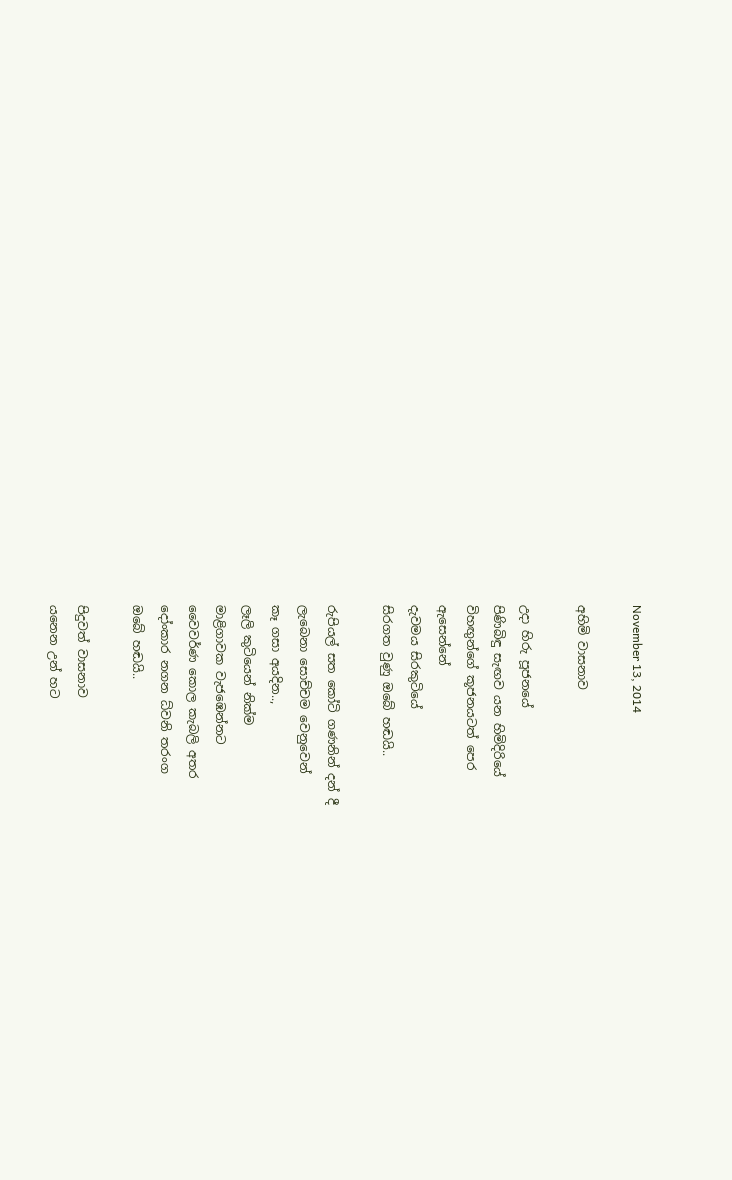November 13, 2014

අහිමි වාසනාව

උදා හිරු පූජනයේ
පිණිබිඳු සැඟව යන හිමිදිරියේ
විහඟුන්ගේ කූජනයටත් පෙර
ඇසෙන්නේ
දැවමය සිරකුටියේ
සිරගත වුණු ඔබේ හඬයි..

රුපියල් සත කෝටි ගණනින් දන් දී
ලැබෙනා සොච්චම වෙනුවෙන්
කෑ ගසා අයදින..,
ලෑලි කුටියෙන් නික්ම
මාළිගාවක වැජඹෙන්නට
වෛවර්ණ කොල කැබලි අතර
දෝංකාර නගන ධ්වනි තරංග
ඔබේ හඬයි..

පිදුවත් වාසනාව
යනෙන උන් හට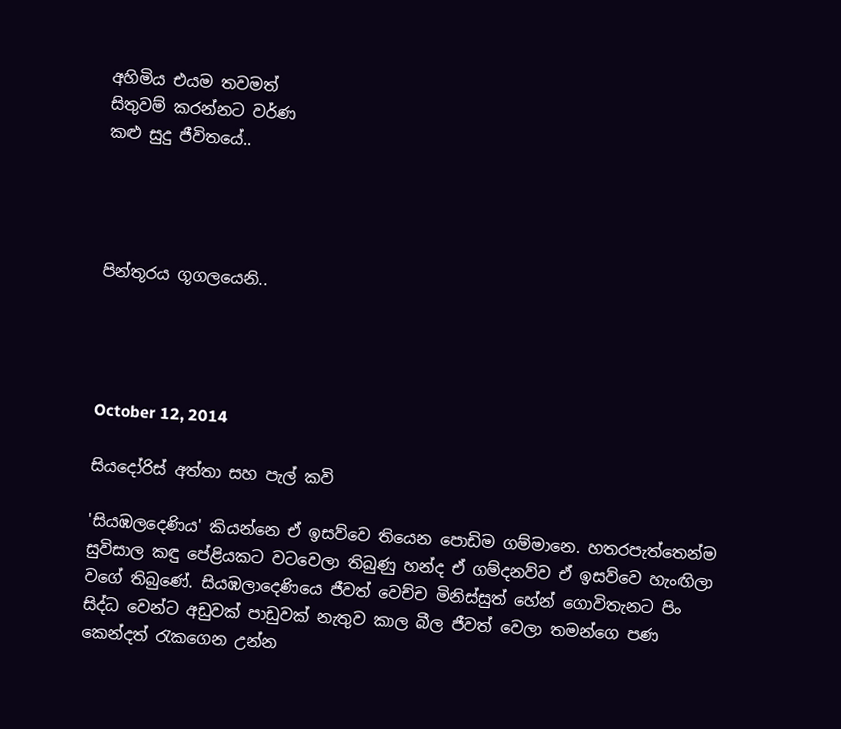අහිමිය එයම තවමත්
සිතුවම් කරන්නට වර්ණ
කළු සුදු ජීවිතයේ..




පින්තූරය ගූගලයෙනි..




October 12, 2014

සියදෝරිස් අත්තා සහ පැල් කවි

'සියඹලදෙණිය' කියන්නෙ ඒ ඉසව්වෙ තියෙන පොඩිම ගම්මානෙ. හතරපැත්තෙන්ම සුවිසාල කඳු පේළියකට වටවෙලා තිබුණු හන්ද ඒ ගම්දනව්ව ඒ ඉසව්වෙ හැංඟිලා වගේ තිබුණේ. සියඹලාදෙණියෙ ජීවත් වෙච්ච මිනිස්සුත් හේන් ගොවිතැනට පිං සිද්ධ වෙන්ට අඩුවක් පාඩුවක් නැතුව කාල බීල ජීවත් වෙලා තමන්ගෙ පණ කෙන්දත් රැකගෙන උන්න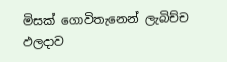මිසක් ගොවිතැනෙන් ලැබිච්ච ඵලදාව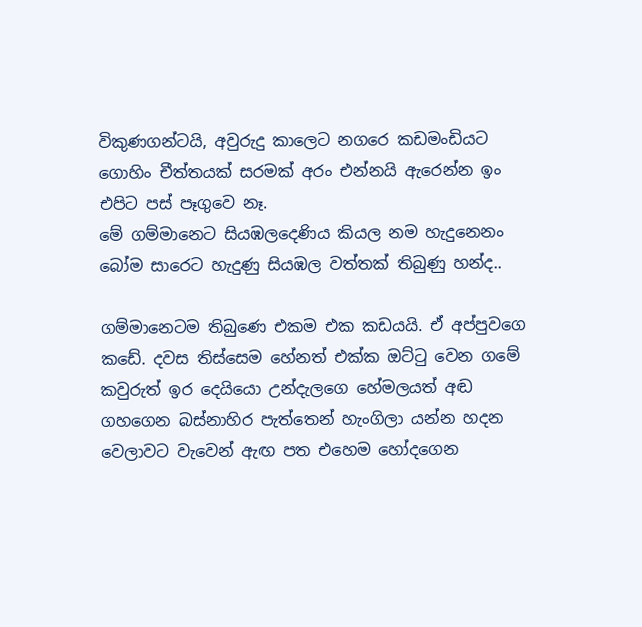විකුණගන්ටයි, අවුරුදු කාලෙට නගරෙ කඩමංඩියට ගොහිං චීත්තයක් සරමක් අරං එන්නයි ඇරෙන්න ඉං එපිට පස් පෑගුවෙ නෑ.
මේ ගම්මානෙට සියඹලදෙණිය කියල නම හැදුනෙනං බෝම සාරෙට හැදුණු සියඹල වත්තක් තිබුණු හන්ද..

ගම්මානෙටම තිබුණෙ එකම එක කඩයයි. ඒ අප්පුවගෙ කඩේ. දවස තිස්සෙම හේනත් එක්ක ඔට්ටු වෙන ගමේ කවුරුත් ඉර දෙයියො උන්දැලගෙ හේමලයත් අඬ ගහගෙන බස්නාහිර පැත්තෙන් හැංගිලා යන්න හදන වෙලාවට වැවෙන් ඇඟ පත එහෙම හෝදගෙන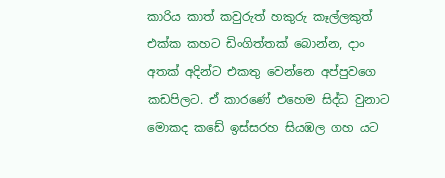කාරිය කාත් කවුරුත් හකුරු කෑල්ලකුත් එක්ක කහට ඩිංගිත්තක් බොන්න, දාං අතක් අදින්ට එකතු වෙන්නෙ අප්පුවගෙ කඩපිලට. ඒ කාරණේ එහෙම සිද්ධ වුනාට මොකද කඩේ ඉස්සරහ සියඹල ගහ යට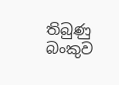තිබුණු බංකුව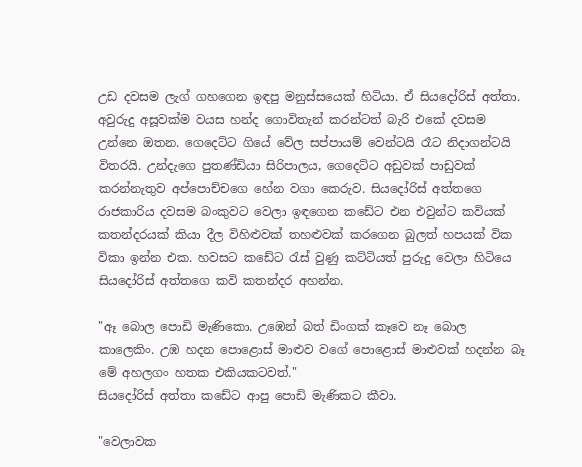උඩ දවසම ලැග් ගහගෙන ඉඳපු මනුස්සයෙක් හිටියා. ඒ සියදෝරිස් අත්තා. අවුරුදු අසූවක්ම වයස හන්ද ගොවිතැන් කරන්ටත් බැරි එකේ දවසම උන්නෙ ඔතන. ගෙදෙට්ට ගියේ වේල සප්පායම් වෙන්ටයි රෑට නිදාගන්ටයි විතරයි. උන්දැගෙ පුතණ්ඩියා සිරිපාලය, ගෙදෙට්ට අඩුවක් පාඩුවක් කරන්නැතුව අප්පොච්චගෙ හේන වගා කෙරුව. සියදෝරිස් අත්තගෙ රාජකාරිය දවසම බංකුවට වෙලා ඉඳගෙන කඩේට එන එවුන්ට කවියක් කතන්දරයක් කියා දීල විහිළුවක් තහළුවක් කරගෙන බුලත් හපයක් වික විකා ඉන්න එක. හවසට කඩේට රැස් වුණු කට්ටියත් පුරුදු වෙලා හිටියෙ සියදෝරිස් අත්තගෙ කවි කතන්දර අහන්න.

"ඈ බොල පොඩි මැණිකො. උඹෙන් බත් ඩිංගක් කෑවෙ නෑ බොල කාලෙකිං. උඹ හදන පොළොස් මාළුව වගේ පොළොස් මාළුවක් හදන්න බෑ මේ අහලගං හතක එකියකටවත්."
සියදෝරිස් අත්තා කඩේට ආපු පොඩි මැණිකට කීවා.

"වෙලාවක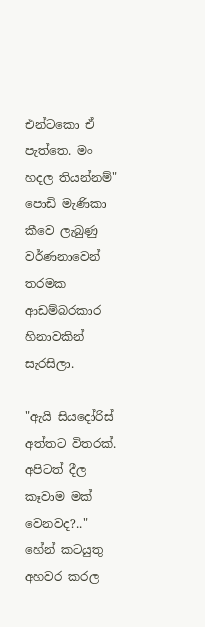එන්ටකො ඒ පැත්තෙ. මං හදල තියන්නම්"
පොඩි මැණිකා කීවෙ ලැබුණු වර්ණනාවෙන් තරමක ආඩම්බරකාර හිනාවකින් සැරසිලා.

"ඇයි සියදෝරිස් අත්තට විතරක්. අපිටත් දීල කෑවාම මක් වෙනවද?.."
හේන් කටයුතු අහවර කරල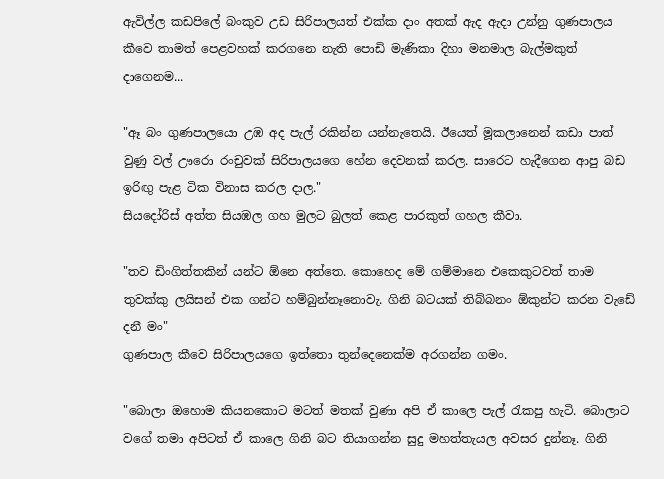ඇවිල්ල කඩපිලේ බංකුව උඩ සිරිපාලයත් එක්ක දාං අතක් ඇද ඇදා උන්නු ගුණපාලය කීවෙ තාමත් පෙළවහක් කරගනෙ නැති පොඩි මැණිකා දිහා මනමාල බැල්මකුත් දාගෙනම...

"ඈ බං ගුණපාලයො උඹ අද පැල් රකින්න යන්නැතෙයි. ඊයෙත් මූකලානෙන් කඩා පාත් වුණු වල් ඌරො රංචුවක් සිරිපාලයගෙ හේන දෙවනක් කරල. සාරෙට හැදීගෙන ආපු බඩ ඉරිඟු පැළ ටික විනාස කරල දාල."
සියදෝරිස් අත්ත සියඹල ගහ මුලට බුලත් කෙළ පාරකුත් ගහල කීවා.

"තව ඩිංගිත්තකින් යන්ට ඕනෙ අත්තෙ. කොහෙද මේ ගම්මානෙ එකෙකුටවත් තාම තුවක්කු ලයිසන් එක ගන්ට හම්බුන්නෑනොවැ. ගිනි බටයක් තිබ්බනං ඕකුන්ට කරන වැඩේ දනී මං"
ගුණපාල කීවෙ සිරිපාලයගෙ ඉත්තො තුන්දෙනෙක්ම අරගන්න ගමං.

"බොලා ඔහොම කියනකොට මටත් මතක් වුණා අපි ඒ කාලෙ පැල් රැකපු හැටි. බොලාට වගේ තමා අපිටත් ඒ කාලෙ ගිනි බට තියාගන්න සුදු මහත්තැයල අවසර දුන්නෑ. ගිනි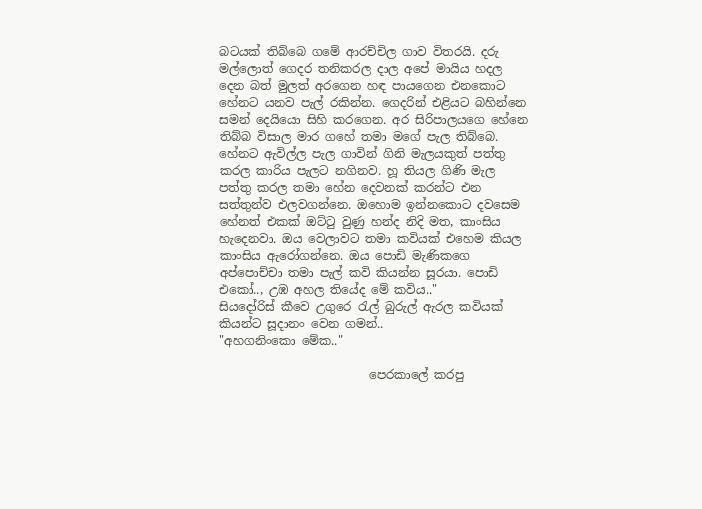බටයක් තිබ්බෙ ගමේ ආරච්චිල ගාව විතරයි. දරු මල්ලොත් ගෙදර තනිකරල දාල අපේ මායිය හදල දෙන බත් මුලත් අරගෙන හඳ පායගෙන එනකොට හේනට යනව පැල් රකින්න. ගෙදරින් එළියට බහින්නෙ සමන් දෙයියො සිහි කරගෙන. අර සිරිපාලයගෙ හේනෙ තිබ්බ විසාල මාර ගහේ තමා මගේ පැල තිබ්බෙ. හේනට ඇවිල්ල පැල ගාවින් ගිනි මැලයකුත් පත්තු කරල කාරිය පැලට නගිනව. හූ තියල ගිණි මැල පත්තු කරල තමා හේන දෙවනක් කරන්ට එන සත්තුන්ව එලවගන්නෙ. ඔහොම ඉන්නකොට දවසෙම හේනත් එකක් ඔට්ටු වුණු හන්ද නිදි මත, කාංසිය හැදෙනවා. ඔය වෙලාවට තමා කවියක් එහෙම කියල කාංසිය ඇරෝගන්නෙ. ඔය පොඩි මැණිකගෙ අප්පොච්චා තමා පැල් කවි කියන්න සූරයා. පොඩි එකෝ.., උඹ අහල තියේද මේ කවිය.."
සියදෝරිස් කීවෙ උගුරෙ රැල් බුරුල් ඇරල කවියක් කියන්ට සූදානං වෙන ගමන්..
"අහගනිංකො මේක.."

                         පෙරකාලේ කරපු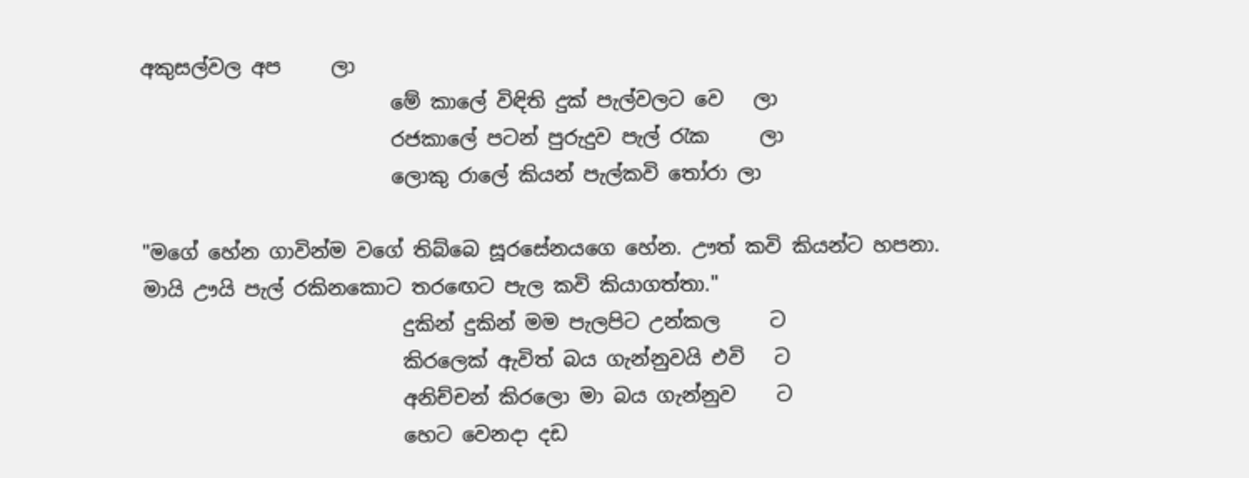අකුසල්වල අප     ලා
                         මේ කාලේ විඳිති දුක් පැල්වලට වෙ   ලා
                         රජකාලේ පටන් පුරුදුව පැල් රැක     ලා
                         ලොකු රාලේ කියන් පැල්කවි තෝරා ලා

"මගේ හේන ගාවින්ම වගේ තිබ්බෙ සූරසේනයගෙ හේන. ඌත් කවි කියන්ට හපනා. මායි ඌයි පැල් රකිනකොට තරඟෙට පැල කවි කියාගත්තා."
                          දුකින් දුකින් මම පැලපිට උන්කල     ට
                          කිරලෙක් ඇවිත් බය ගැන්නුවයි එවි   ට
                          අනිච්චන් කිරලො මා බය ගැන්නුව    ට
                          හෙට වෙනදා දඩ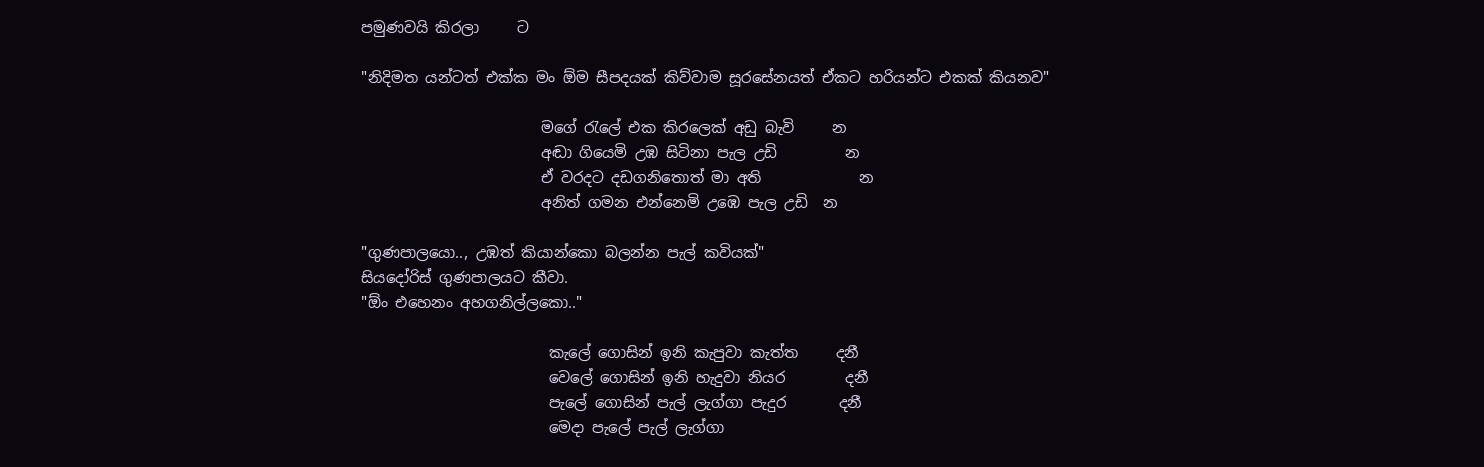පමුණවයි කිරලා     ට

"නිදිමත යන්ටත් එක්ක මං ඕම සීපදයක් කිව්වාම සූරසේනයත් ඒකට හරියන්ට එකක් කියනව"

                        මගේ රැලේ එක කිරලෙක් අඩු බැවි     න
                        අඬා ගියෙමි උඹ සිටිනා පැල උඩි         න
                        ඒ වරදට දඩගනිතොත් මා අති             න
                        අනිත් ගමන එන්නෙමි උඹෙ පැල උඩි  න

"ගුණපාලයො.., උඹත් කියාන්කො බලන්න පැල් කවියක්"
සියදෝරිස් ගුණපාලයට කීවා.
"ඕං එහෙනං අහගනිල්ලකො.."

                         කැලේ ගොසින් ඉනි කැපුවා කැත්ත     දනී
                         වෙලේ ගොසින් ඉනි හැදුවා නියර        දනී
                         පැලේ ගොසින් පැල් ලැග්ගා පැදුර       දනී
                         මෙදා පැලේ පැල් ලැග්ගා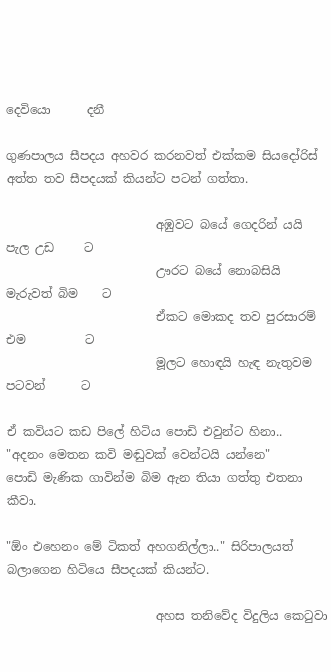දෙවියො      දනී

ගුණපාලය සීපදය අහවර කරනවත් එක්කම සියදෝරිස් අත්ත තව සීපදයක් කියන්ට පටන් ගත්තා.

                         අඹුවට බයේ ගෙදරින් යයි පැල උඩ     ට
                         ඌරට බයේ නොබසියි මැරුවත් බිම    ට
                         ඒකට මොකද තව පුරසාරම් එම          ට
                         මූලට හොඳයි හැඳ නැතුවම පටවන්      ට

ඒ කවියට කඩ පිලේ හිටිය පොඩි එවුන්ට හිනා..
"අදනං මෙතන කවි මඬුවක් වෙන්ටයි යන්නෙ"
පොඩි මැණික ගාවින්ම බිම ඇන තියා ගත්තු එතනා කීවා.

"ඕං එහෙනං මේ ටිකත් අහගනිල්ලා.." සිරිපාලයත් බලාගෙන හිටියෙ සීපදයක් කියන්ට.

                         අහස තනිවේද විදුලිය කෙටුවා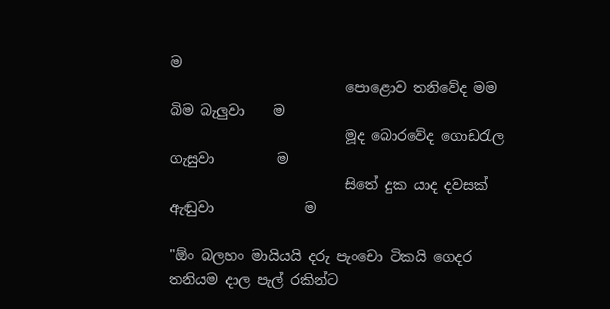ම
                         පොළොව තනිවේද මම බිම බැලුවා    ම
                         මූද බොරවේද ගොඩරැල ගැසුවා         ම
                         සිතේ දුක යාද දවසක් ඇඬුවා             ම

"ඕං බලහං මායියයි දරු පැංචො ටිකයි ගෙදර තනියම දාල පැල් රකින්ට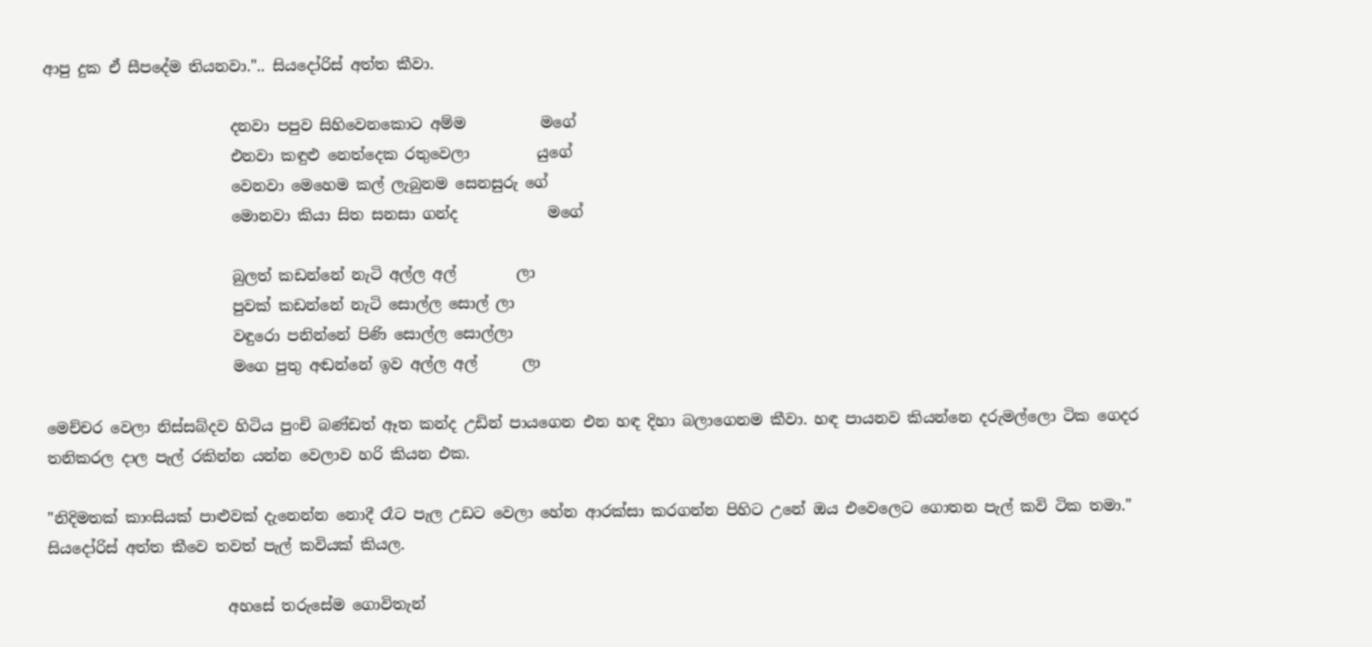ආපු දුක ඒ සීපදේම තියනවා.".. සියදෝරිස් අත්ත කීවා.

                         දනවා පපුව සිහිවෙනකොට අම්ම          මගේ
                         එනවා කඳුළු නෙත්දෙක රතුවෙලා         යුගේ
                         වෙනවා මෙහෙම කල් ලැබුනම සෙනසුරු ගේ
                         මොනවා කියා සිත සනසා ගන්ද            මගේ

                         බුලත් කඩන්නේ නැටි අල්ල අල්        ලා
                         පුවක් කඩන්නේ නැටි සොල්ල සොල් ලා
                         වඳුරො පනින්නේ පිණි සොල්ල සොල්ලා
                         මගෙ පුතු අඬන්නේ ඉව අල්ල අල්      ලා

මෙච්චර වෙලා නිස්සබ්දව හිටිය පුංචි බණ්ඩත් ඈත කන්ද උඩින් පායගෙන එන හඳ දිහා බලාගෙනම කීවා. හඳ පායනව කියන්නෙ දරුමල්ලො ටික ගෙදර තනිකරල දාල පැල් රකින්න යන්න වෙලාව හරි කියන එක.

"නිදිමතක් කාංසියක් පාළුවක් දැනෙන්න නොදී රෑට පැල උඩට වෙලා හේන ආරක්සා කරගන්න පිහිට උනේ ඔය එවෙලෙට ගොතන පැල් කවි ටික තමා." සියදෝරිස් අත්ත කීවෙ තවත් පැල් කවියක් කියල.

                        අහසේ තරුසේම ගොවිතැන්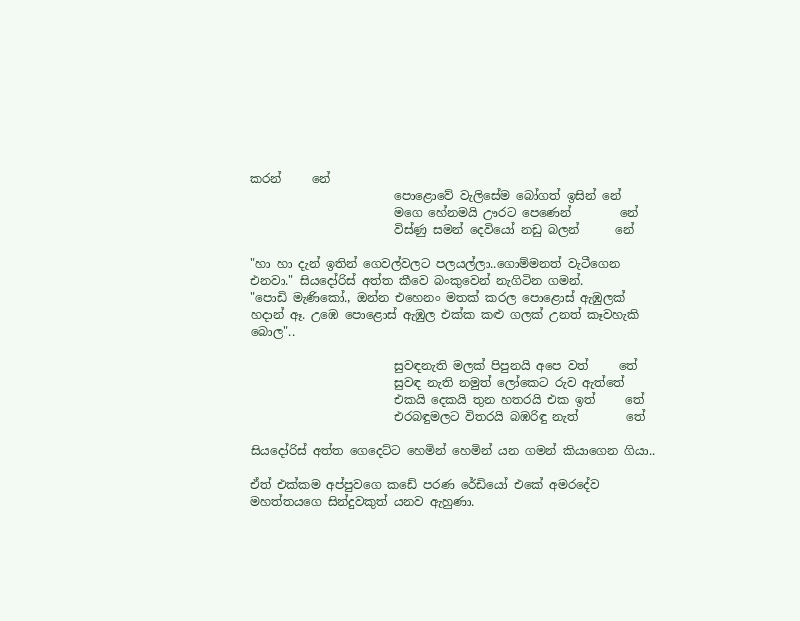කරන්     නේ
                        පොළොවේ වැලිසේම බෝගත් ඉසින් නේ
                        මගෙ හේනමයි ඌරට පෙණෙන්        නේ
                        විස්ණු සමන් දෙවියෝ නඩු බලන්      නේ

"හා හා දැන් ඉතින් ගෙවල්වලට පලයල්ලා..ගොම්මනත් වැටීගෙන එනවා." සියදෝරිස් අත්ත කීවෙ බංකුවෙන් නැගිටින ගමන්.
"පොඩි මැණිකෝ., ඔන්න එහෙනං මතක් කරල පොළොස් ඇඹුලක් හදාන් ඈ. උඹෙ පොළොස් ඇඹුල එක්ක කළු ගලක් උනත් කෑවහැකි බොල"..

                        සුවඳනැති මලක් පිපුනයි අපෙ වත්     තේ
                        සුවඳ නැති නමුත් ලෝකෙට රුව ඇත්තේ
                        එකයි දෙකයි තුන හතරයි එක ඉත්     තේ
                        එරබඳුමලට විතරයි බඹරිඳු නැත්        තේ

සියදෝරිස් අත්ත ගෙදෙට්ට හෙමින් හෙමින් යන ගමන් කියාගෙන ගියා..

ඒත් එක්කම අප්පුවගෙ කඩේ පරණ රේඩියෝ එකේ අමරදේව මහත්තයගෙ සින්දුවකුත් යනව ඇහුණා.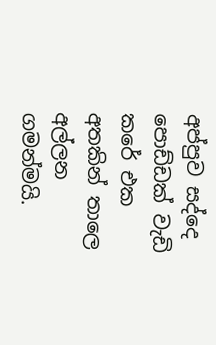අප්පුව සද්දෙ පොඩ්ඩක් වැඩි කරේ එක අතකින් තාලෙ අල්ලන ගමන්මයි.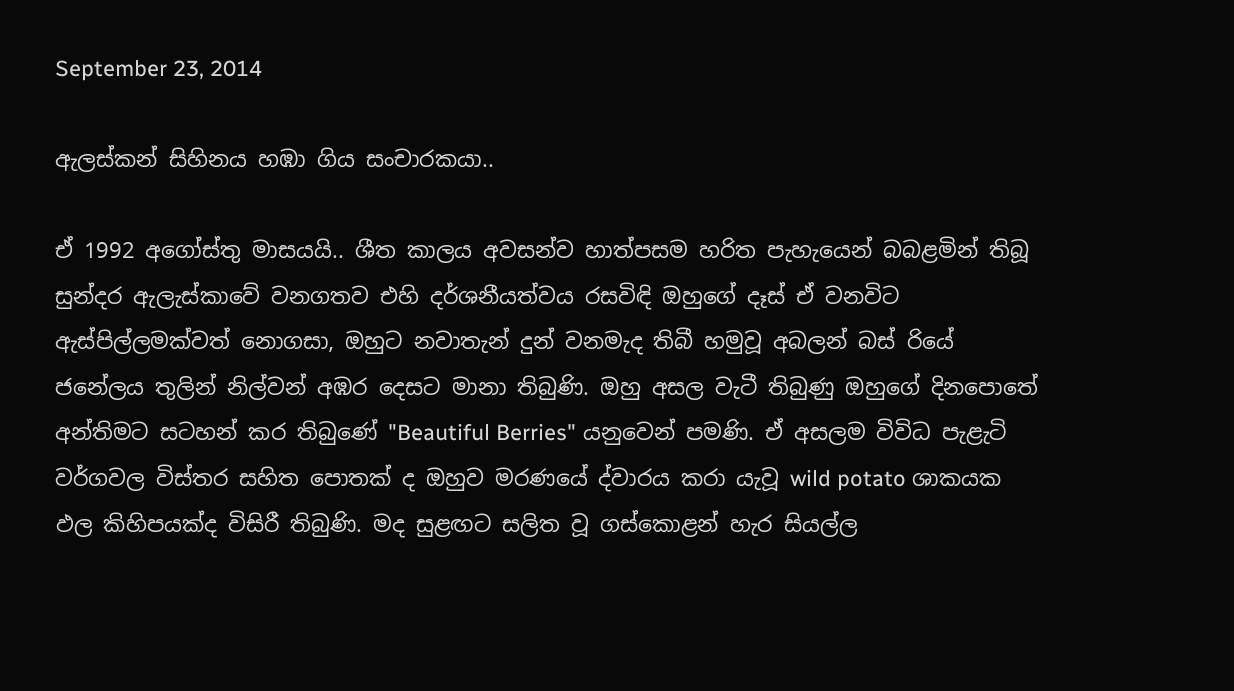September 23, 2014

ඇලස්කන් සිහිනය හඹා ගිය සංචාරකයා..

ඒ 1992 අගෝස්තු මාසයයි.. ශීත කාලය අවසන්ව හාත්පසම හරිත පැහැයෙන් බබළමින් තිබූ සුන්දර ඇලැස්කාවේ වනගතව එහි දර්ශනීයත්වය රසවිඳි ඔහුගේ දෑස් ඒ වනවිට ඇස්පිල්ලමක්වත් නොගසා, ඔහුට නවාතැන් දුන් වනමැද තිබී හමුවූ අබලන් බස් රියේ ජනේලය තුලින් නිල්වන් අඹර දෙසට මානා තිබුණි. ඔහු අසල වැටී තිබුණු ඔහුගේ දිනපොතේ අන්තිමට සටහන් කර තිබුණේ "Beautiful Berries" යනුවෙන් පමණි. ඒ අසලම විවිධ පැළැටි වර්ගවල විස්තර සහිත පොතක් ද ඔහුව මරණයේ ද්වාරය කරා යැවූ wild potato ශාකයක ඵල කිහිපයක්ද විසිරී තිබුණි. මද සුළඟට සලිත වූ ගස්කොළන් හැර සියල්ල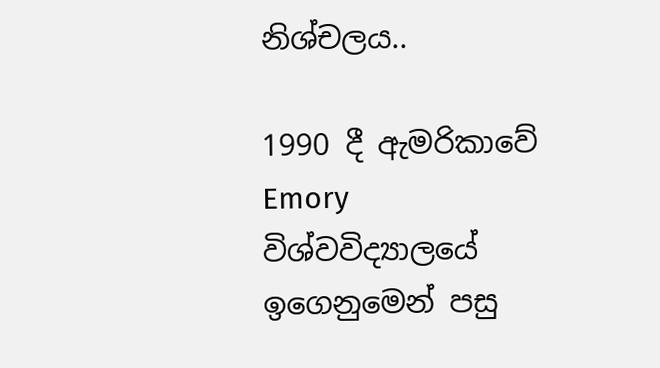නිශ්චලය..

1990 දී ඇමරිකාවේ Emory විශ්වවිද්‍යාලයේ ඉගෙනුමෙන් පසු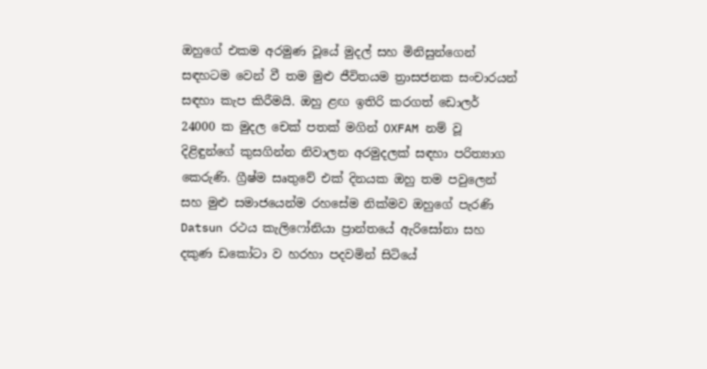ඔහුගේ එකම අරමුණ වූයේ මුදල් සහ මිනිසුන්ගෙන් සඳහටම වෙන් වී තම මුළු ජීවිතයම ත්‍රාසජනක සංචාරයන් සඳහා කැප කිරීමයි. ඔහු ළඟ ඉතිරි කරගත් ඩොලර් 24000 ක මුදල චෙක් පතක් මගින් OXFAM නම් වූ දිළිඳුන්ගේ කුසගින්න නිවාලන අරමුදලක් සඳහා පරිත්‍යාග කෙරුණි. ග්‍රීෂ්ම සෘතුවේ එක් දිනයක ඔහු තම පවුලෙන් සහ මුළු සමාජයෙන්ම රහසේම නික්මව ඔහුගේ පැරණි Datsun රථය කැලිෆෝනියා ප්‍රාන්තයේ ඇරිසෝනා සහ දකුණ ඩකෝටා ව හරහා පදවමින් සිටියේ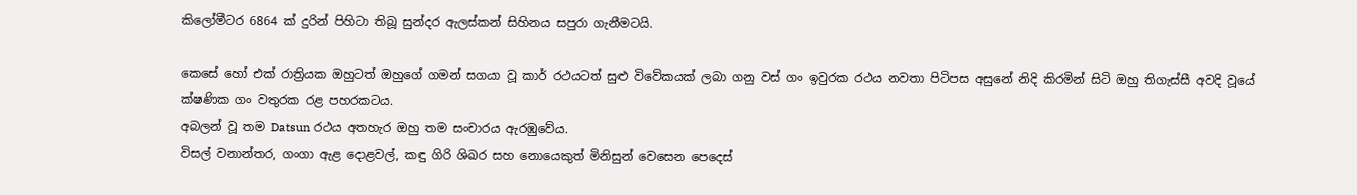කිලෝමීටර 6864 ක් දුරින් පිහිටා තිබූ සුන්දර ඇලස්කන් සිහිනය සපුරා ගැනීමටයි.

කෙසේ හෝ එක් රාත්‍රියක ඔහුටත් ඔහුගේ ගමන් සගයා වූ කාර් රථයටත් සුළු විවේකයක් ලබා ගනු වස් ගං ඉවුරක රථය නවතා පිටිපස අසුනේ නිදි කිරමින් සිටි ඔහු තිගැස්සී අවදි වූයේ ක්ෂණික ගං වතුරක රළ පහරකටය.
අබලන් වූ තම Datsun රථය අතහැර ඔහු තම සංචාරය ඇරඹුවේය.
විසල් වනාන්තර, ගංගා ඇළ දොළවල්, කඳු ගිරි ශිඛර සහ නොයෙකුත් මිනිසුන් වෙසෙන පෙදෙස්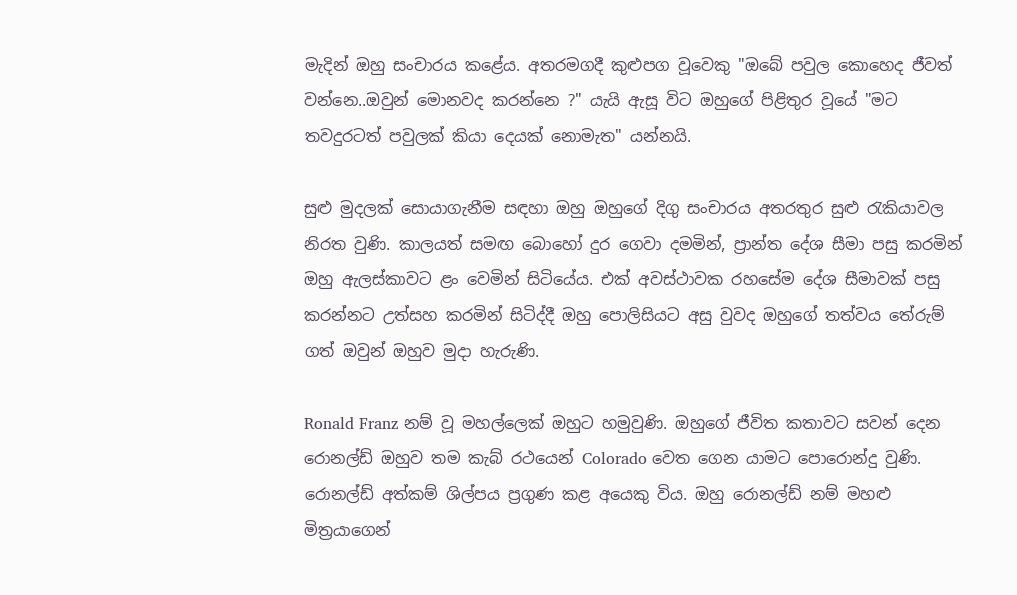මැදින් ඔහු සංචාරය කළේය. අතරමගදී කුළුපග වූවෙකු "ඔබේ පවුල කොහෙද ජීවත් වන්නෙ..ඔවුන් මොනවද කරන්නෙ ?" යැයි ඇසූ විට ඔහුගේ පිළිතුර වූයේ "මට තවදුරටත් පවුලක් කියා දෙයක් නොමැත" යන්නයි.

සුළු මුදලක් සොයාගැනීම සඳහා ඔහු ඔහුගේ දිගු සංචාරය අතරතුර සුළු රැකියාවල නිරත වුණි. කාලයත් සමඟ බොහෝ දුර ගෙවා දමමින්, ප්‍රාන්ත දේශ සීමා පසු කරමින් ඔහු ඇලස්කාවට ළං වෙමින් සිටියේය. එක් අවස්ථාවක රහසේම දේශ සීමාවක් පසු කරන්නට උත්සහ කරමින් සිටිද්දී ඔහු පොලිසියට අසු වුවද ඔහුගේ තත්වය තේරුම් ගත් ඔවුන් ඔහුව මුදා හැරුණි.

Ronald Franz නම් වූ මහල්ලෙක් ඔහුට හමුවුණි. ඔහුගේ ජීවිත කතාවට සවන් දෙන රොනල්ඩ් ඔහුව තම කැබ් රථයෙන් Colorado වෙත ගෙන යාමට පොරොන්දු වුණි. රොනල්ඩ් අත්කම් ශිල්පය ප්‍රගුණ කළ අයෙකු විය. ඔහු රොනල්ඩ් නම් මහළු මිත්‍රයාගෙන්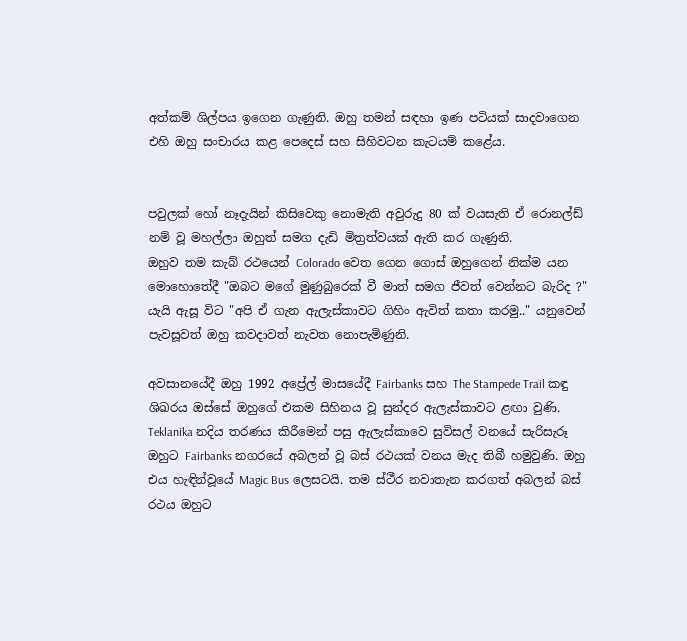අත්කම් ශිල්පය ඉගෙන ගැණුනි. ඔහු තමන් සඳහා ඉණ පටියක් සාදවාගෙන එහි ඔහු සංචාරය කළ පෙදෙස් සහ සිහිවටන කැටයම් කළේය.


පවුලක් හෝ නෑදැයින් කිසිවෙකු නොමැති අවුරුදු 80 ක් වයසැති ඒ රොනල්ඩ් නම් වූ මහල්ලා ඔහුත් සමග දැඩි මිත්‍රත්වයක් ඇති කර ගැණුනි.
ඔහුව තම කැබ් රථයෙන් Colorado වෙත ගෙන ගොස් ඔහුගෙන් නික්ම යන මොහොතේදී "ඔබට මගේ මුණුබුරෙක් වී මාත් සමග ජීවත් වෙන්නට බැරිද ?" යැයි ඇසූ විට "අපි ඒ ගැන ඇලැස්කාවට ගිහිං ඇවිත් කතා කරමු.." යනුවෙන් පැවසූවත් ඔහු කවදාවත් නැවත නොපැමිණුනි.

අවසානයේදී ඔහු 1992 අප්‍රේල් මාසයේදී Fairbanks සහ The Stampede Trail කඳු ශිඛරය ඔස්සේ ඔහුගේ එකම සිහිනය වූ සුන්දර ඇලැස්කාවට ළඟා වුණි. Teklanika නදිය තරණය කිරීමෙන් පසු ඇලැස්කාවෙ සුවිසල් වනයේ සැරිසැරූ ඔහුට Fairbanks නගරයේ අබලන් වූ බස් රථයක් වනය මැද තිබී හමුවුණි. ඔහු එය හැඳින්වූයේ Magic Bus ලෙසටයි. තම ස්ථීර නවාතැන කරගත් අබලන් බස් රථය ඔහුට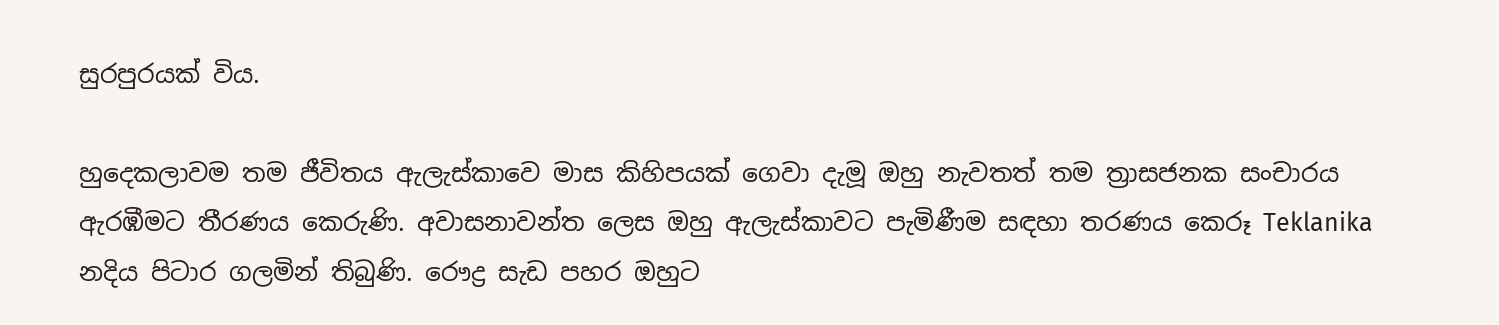සුරපුරයක් විය.

හුදෙකලාවම තම ජීවිතය ඇලැස්කාවෙ මාස කිහිපයක් ගෙවා දැමූ ඔහු නැවතත් තම ත්‍රාසජනක සංචාරය ඇරඹීමට තීරණය කෙරුණි. අවාසනාවන්ත ලෙස ඔහු ඇලැස්කාවට පැමිණීම සඳහා තරණය කෙරූ Teklanika නදිය පිටාර ගලමින් තිබුණි. රෞද්‍ර සැඩ පහර ඔහුට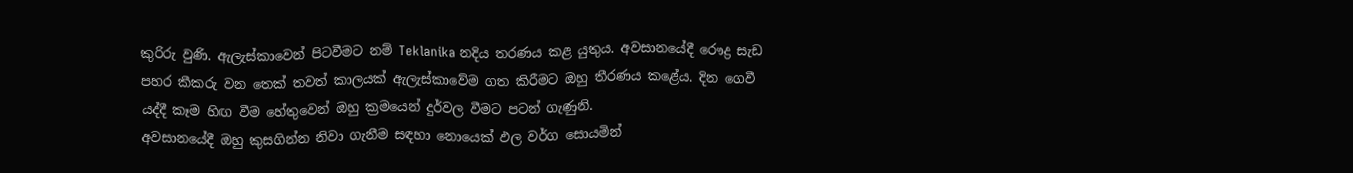කුරිරු වුණි. ඇලැස්කාවෙන් පිටවීමට නම් Teklanika නදිය තරණය කළ යුතුය. අවසානයේදී රෞද්‍ර සැඩ පහර කීකරු වන තෙක් තවත් කාලයක් ඇලැස්කාවේම ගත කිරීමට ඔහු තීරණය කළේය. දින ගෙවී යද්දී කෑම හිඟ වීම හේතුවෙන් ඔහු ක්‍රමයෙන් දුර්වල වීමට පටන් ගැණුනි.
අවසානයේදී ඔහු කුසගින්න නිවා ගැනීම සඳහා නොයෙක් ඵල වර්ග සොයමින්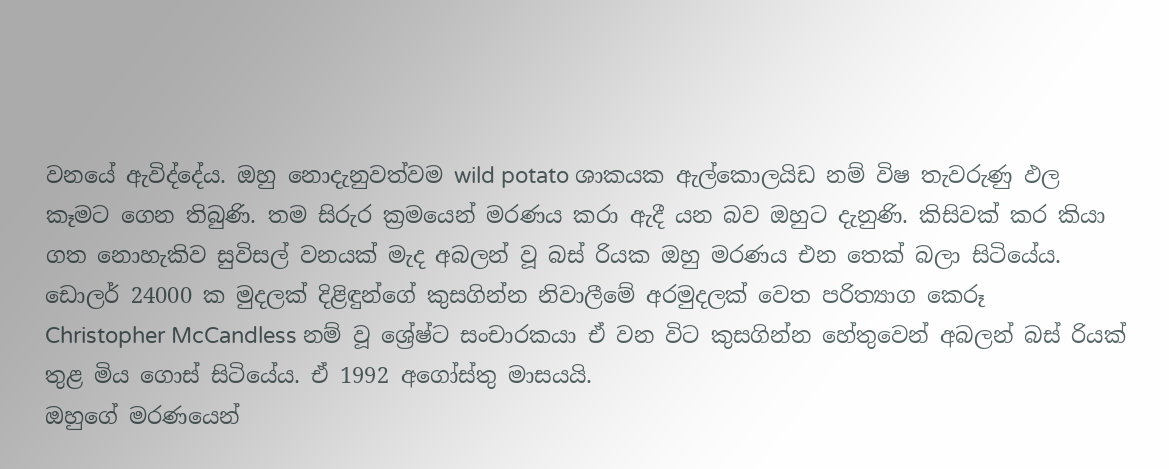වනයේ ඇවිද්දේය. ඔහු නොදැනුවත්වම wild potato ශාකයක ඇල්කොලයිඩ නම් විෂ තැවරුණු ඵල කෑමට ගෙන තිබුණි. තම සිරුර ක්‍රමයෙන් මරණය කරා ඇදී යන බව ඔහුට දැනුණි. කිසිවක් කර කියා ගත නොහැකිව සුවිසල් වනයක් මැද අබලන් වූ බස් රියක ඔහු මරණය එන තෙක් බලා සිටියේය. ඩොලර් 24000 ක මුදලක් දිළිඳුන්ගේ කුසගින්න නිවාලීමේ අරමුදලක් වෙත පරිත්‍යාග කෙරූ
Christopher McCandless නම් වූ ශ්‍රේෂ්ට සංචාරකයා ඒ වන විට කුසගින්න හේතුවෙන් අබලන් බස් රියක් තුළ මිය ගොස් සිටියේය. ඒ 1992 අගෝස්තු මාසයයි.
ඔහුගේ මරණයෙන්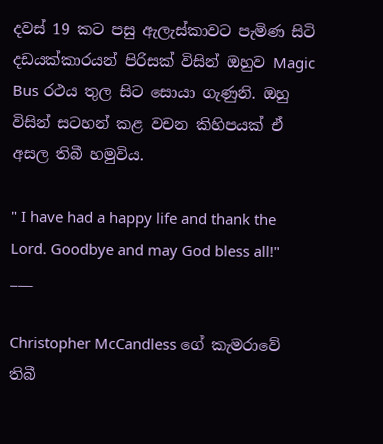දවස් 19 කට පසු ඇලැස්කාවට පැමිණ සිටි දඩයක්කාරයන් පිරිසක් විසින් ඔහුව Magic Bus රථය තුල සිට සොයා ගැණුනි. ඔහු විසින් සටහන් කළ වචන කිහිපයක් ඒ අසල තිබී හමුවිය.

" I have had a happy life and thank the Lord. Goodbye and may God bless all!"
___

Christopher McCandless ගේ කැමරාවේ තිබී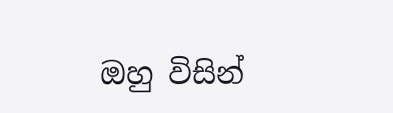ඔහු විසින්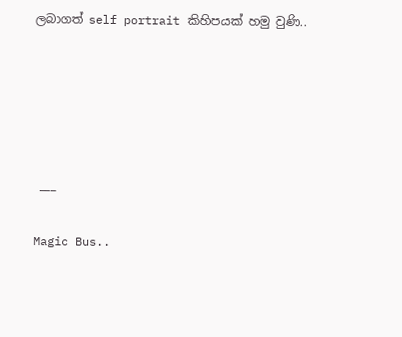ලබාගත් self portrait කිහිපයක් හමු වුණි..





 ___

Magic Bus..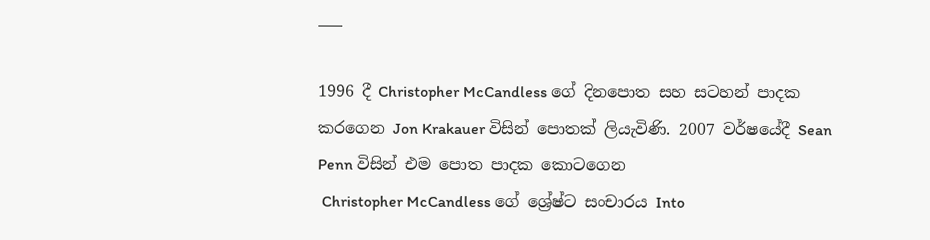___

1996 දී Christopher McCandless ගේ දිනපොත සහ සටහන් පාදක කරගෙන Jon Krakauer විසින් පොතක් ලියැවිණි. 2007 වර්ෂයේදී Sean Penn විසින් එම පොත පාදක කොටගෙන
 Christopher McCandless ගේ ශ්‍රේෂ්ට සංචාරය Into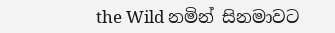the Wild නමින් සිනමාවට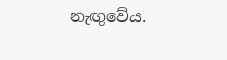නැඟුවේය.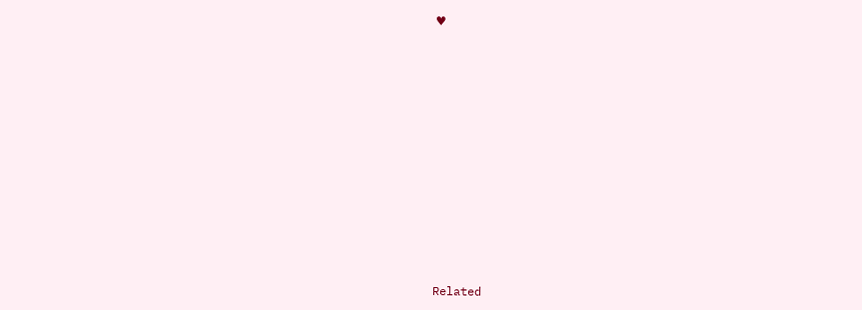♥














Related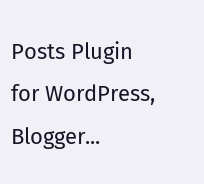Posts Plugin for WordPress, Blogger...